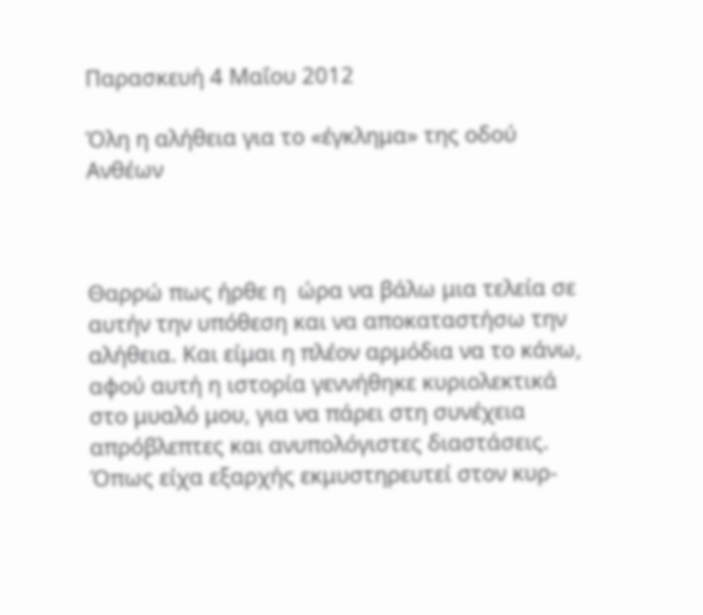Παρασκευή 4 Μαΐου 2012

Όλη η αλήθεια για το «έγκλημα» της οδού Ανθέων



Θαρρώ πως ήρθε η  ώρα να βάλω μια τελεία σε αυτήν την υπόθεση και να αποκαταστήσω την αλήθεια. Και είμαι η πλέον αρμόδια να το κάνω, αφού αυτή η ιστορία γεννήθηκε κυριολεκτικά στο μυαλό μου, για να πάρει στη συνέχεια απρόβλεπτες και ανυπολόγιστες διαστάσεις.
Όπως είχα εξαρχής εκμυστηρευτεί στον κυρ-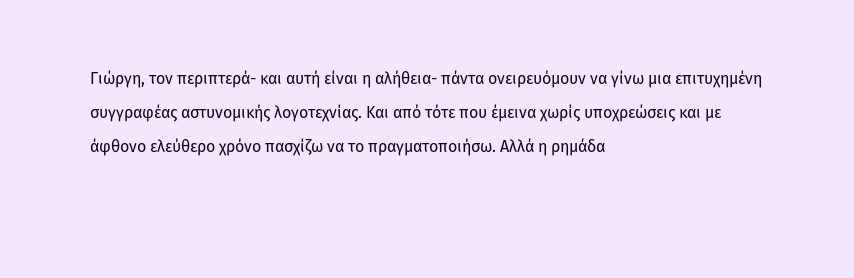Γιώργη, τον περιπτερά- και αυτή είναι η αλήθεια- πάντα ονειρευόμουν να γίνω μια επιτυχημένη συγγραφέας αστυνομικής λογοτεχνίας. Και από τότε που έμεινα χωρίς υποχρεώσεις και με άφθονο ελεύθερο χρόνο πασχίζω να το πραγματοποιήσω. Αλλά η ρημάδα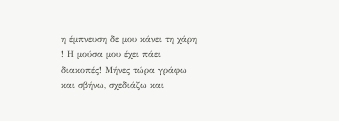η έμπνευση δε μου κάνει τη χάρη ! Η μούσα μου έχει πάει διακοπές! Μήνες τώρα γράφω και σβήνω, σχεδιάζω και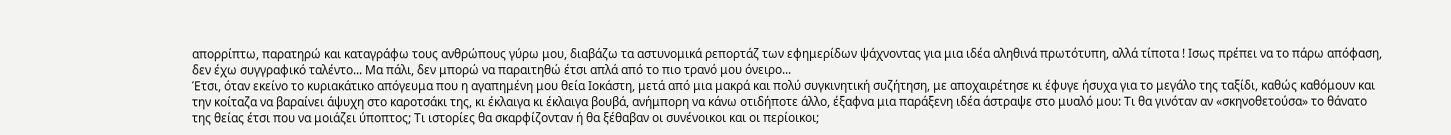απορρίπτω, παρατηρώ και καταγράφω τους ανθρώπους γύρω μου, διαβάζω τα αστυνομικά ρεπορτάζ των εφημερίδων ψάχνοντας για μια ιδέα αληθινά πρωτότυπη, αλλά τίποτα ! Ισως πρέπει να το πάρω απόφαση, δεν έχω συγγραφικό ταλέντο... Μα πάλι, δεν μπορώ να παραιτηθώ έτσι απλά από το πιο τρανό μου όνειρο...
Έτσι, όταν εκείνο το κυριακάτικο απόγευμα που η αγαπημένη μου θεία Ιοκάστη, μετά από μια μακρά και πολύ συγκινητική συζήτηση, με αποχαιρέτησε κι έφυγε ήσυχα για το μεγάλο της ταξίδι, καθώς καθόμουν και την κοίταζα να βαραίνει άψυχη στο καροτσάκι της, κι έκλαιγα κι έκλαιγα βουβά, ανήμπορη να κάνω οτιδήποτε άλλο, έξαφνα μια παράξενη ιδέα άστραψε στο μυαλό μου: Τι θα γινόταν αν «σκηνοθετούσα» το θάνατο της θείας έτσι που να μοιάζει ύποπτος; Τι ιστορίες θα σκαρφίζονταν ή θα ξέθαβαν οι συνένοικοι και οι περίοικοι;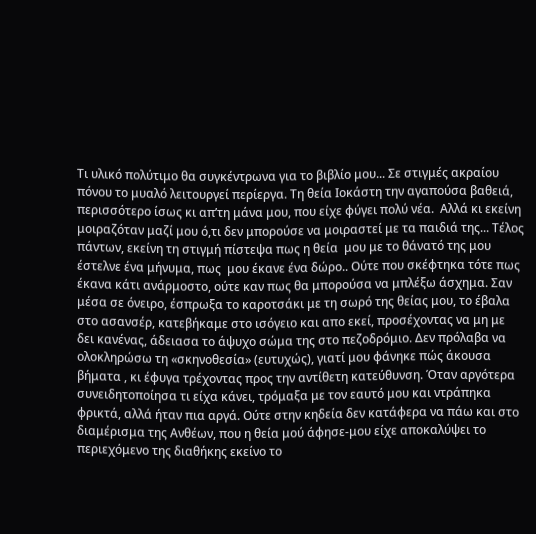Τι υλικό πολύτιμο θα συγκέντρωνα για το βιβλίο μου... Σε στιγμές ακραίου πόνου το μυαλό λειτουργεί περίεργα. Τη θεία Ιοκάστη την αγαπούσα βαθειά, περισσότερο ίσως κι απ’τη μάνα μου, που είχε φύγει πολύ νέα.  Αλλά κι εκείνη μοιραζόταν μαζί μου ό,τι δεν μπορούσε να μοιραστεί με τα παιδιά της... Τέλος πάντων, εκείνη τη στιγμή πίστεψα πως η θεία  μου με το θάνατό της μου έστελνε ένα μήνυμα, πως  μου έκανε ένα δώρο.. Ούτε που σκέφτηκα τότε πως έκανα κάτι ανάρμοστο, ούτε καν πως θα μπορούσα να μπλέξω άσχημα. Σαν μέσα σε όνειρο, έσπρωξα το καροτσάκι με τη σωρό της θείας μου, το έβαλα στο ασανσέρ, κατεβήκαμε στο ισόγειο και απο εκεί, προσέχοντας να μη με  δει κανένας, άδειασα το άψυχο σώμα της στο πεζοδρόμιο. Δεν πρόλαβα να ολοκληρώσω τη «σκηνοθεσία» (ευτυχώς), γιατί μου φάνηκε πώς άκουσα βήματα , κι έφυγα τρέχοντας προς την αντίθετη κατεύθυνση. Όταν αργότερα συνειδητοποίησα τι είχα κάνει, τρόμαξα με τον εαυτό μου και ντράπηκα φρικτά, αλλά ήταν πια αργά. Ούτε στην κηδεία δεν κατάφερα να πάω και στο διαμέρισμα της Ανθέων, που η θεία μού άφησε-μου είχε αποκαλύψει το περιεχόμενο της διαθήκης εκείνο το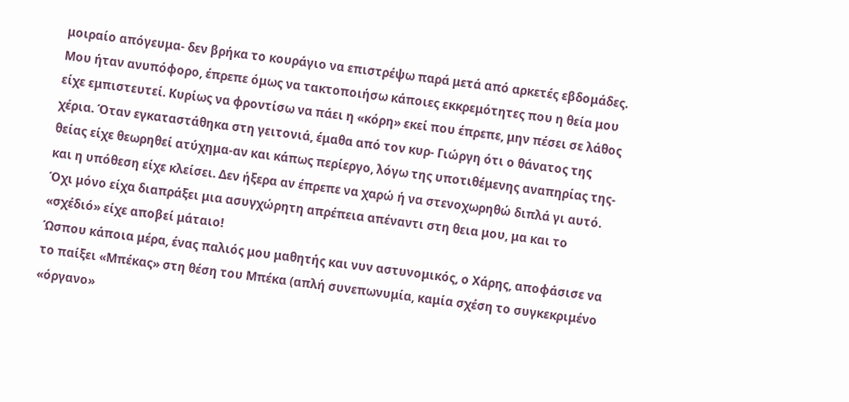μοιραίο απόγευμα- δεν βρήκα το κουράγιο να επιστρέψω παρά μετά από αρκετές εβδομάδες. Μου ήταν ανυπόφορο, έπρεπε όμως να τακτοποιήσω κάποιες εκκρεμότητες που η θεία μου είχε εμπιστευτεί. Κυρίως να φροντίσω να πάει η «κόρη» εκεί που έπρεπε, μην πέσει σε λάθος χέρια. Όταν εγκαταστάθηκα στη γειτονιά, έμαθα από τον κυρ- Γιώργη ότι ο θάνατος της θείας είχε θεωρηθεί ατύχημα-αν και κάπως περίεργο, λόγω της υποτιθέμενης αναπηρίας της- και η υπόθεση είχε κλείσει. Δεν ήξερα αν έπρεπε να χαρώ ή να στενοχωρηθώ διπλά γι αυτό. Όχι μόνο είχα διαπράξει μια ασυγχώρητη απρέπεια απέναντι στη θεια μου, μα και το «σχέδιό» είχε αποβεί μάταιο!
Ώσπου κάποια μέρα, ένας παλιός μου μαθητής και νυν αστυνομικός, ο Χάρης, αποφάσισε να το παίξει «Μπέκας» στη θέση του Μπέκα (απλή συνεπωνυμία, καμία σχέση το συγκεκριμένο «όργανο»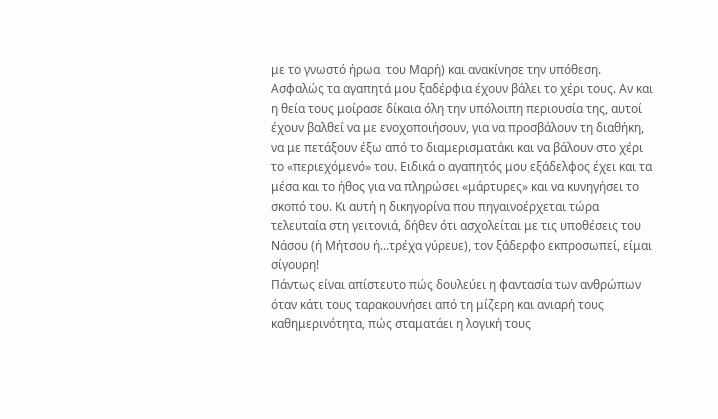με το γνωστό ήρωα  του Μαρή) και ανακίνησε την υπόθεση. Ασφαλώς τα αγαπητά μου ξαδέρφια έχουν βάλει το χέρι τους. Αν και η θεία τους μοίρασε δίκαια όλη την υπόλοιπη περιουσία της, αυτοί έχουν βαλθεί να με ενοχοποιήσουν, για να προσβάλουν τη διαθήκη, να με πετάξουν έξω από το διαμερισματάκι και να βάλουν στο χέρι το «περιεχόμενό» του. Ειδικά ο αγαπητός μου εξάδελφος έχει και τα μέσα και το ήθος για να πληρώσει «μάρτυρες» και να κυνηγήσει το σκοπό του. Κι αυτή η δικηγορίνα που πηγαινοέρχεται τώρα τελευταία στη γειτονιά, δήθεν ότι ασχολείται με τις υποθέσεις του Νάσου (ή Μήτσου ή...τρέχα γύρευε), τον ξάδερφο εκπροσωπεί, είμαι σίγουρη!
Πάντως είναι απίστευτο πώς δουλεύει η φαντασία των ανθρώπων όταν κάτι τους ταρακουνήσει από τη μίζερη και ανιαρή τους καθημερινότητα, πώς σταματάει η λογική τους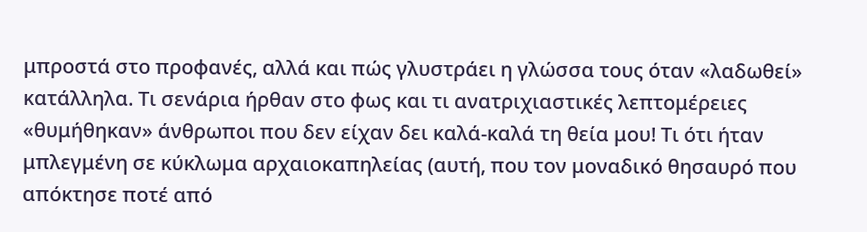μπροστά στο προφανές, αλλά και πώς γλυστράει η γλώσσα τους όταν «λαδωθεί» κατάλληλα. Τι σενάρια ήρθαν στο φως και τι ανατριχιαστικές λεπτομέρειες «θυμήθηκαν» άνθρωποι που δεν είχαν δει καλά-καλά τη θεία μου! Τι ότι ήταν μπλεγμένη σε κύκλωμα αρχαιοκαπηλείας (αυτή, που τον μοναδικό θησαυρό που απόκτησε ποτέ από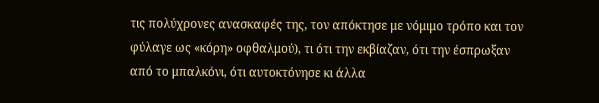τις πολύχρονες ανασκαφές της, τον απόκτησε με νόμιμο τρόπο και τον φύλαγε ως «κόρη» οφθαλμού), τι ότι την εκβίαζαν, ότι την έσπρωξαν από το μπαλκόνι, ότι αυτοκτόνησε κι άλλα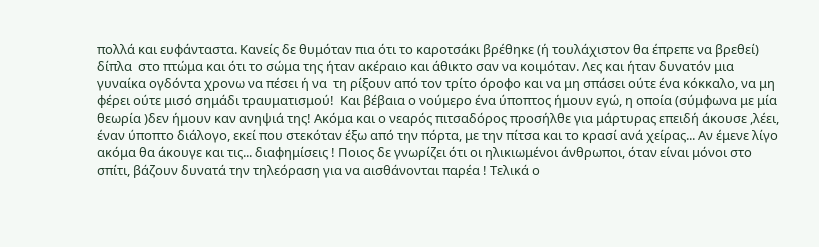πολλά και ευφάνταστα. Κανείς δε θυμόταν πια ότι το καροτσάκι βρέθηκε (ή τουλάχιστον θα έπρεπε να βρεθεί) δίπλα  στο πτώμα και ότι το σώμα της ήταν ακέραιο και άθικτο σαν να κοιμόταν. Λες και ήταν δυνατόν μια γυναίκα ογδόντα χρονω να πέσει ή να  τη ρίξουν από τον τρίτο όροφο και να μη σπάσει ούτε ένα κόκκαλο, να μη φέρει ούτε μισό σημάδι τραυματισμού!  Και βέβαια ο νούμερο ένα ύποπτος ήμουν εγώ, η οποία (σύμφωνα με μία θεωρία )δεν ήμουν καν ανηψιά της! Ακόμα και ο νεαρός πιτσαδόρος προσήλθε για μάρτυρας επειδή άκουσε ,λέει, έναν ύποπτο διάλογο, εκεί που στεκόταν έξω από την πόρτα, με την πίτσα και το κρασί ανά χείρας... Αν έμενε λίγο ακόμα θα άκουγε και τις... διαφημίσεις ! Ποιος δε γνωρίζει ότι οι ηλικιωμένοι άνθρωποι, όταν είναι μόνοι στο σπίτι, βάζουν δυνατά την τηλεόραση για να αισθάνονται παρέα ! Τελικά ο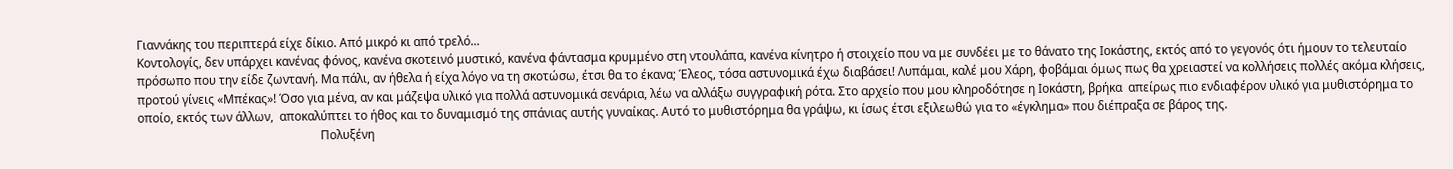Γιαννάκης του περιπτερά είχε δίκιο. Από μικρό κι από τρελό...
Κοντολογίς, δεν υπάρχει κανένας φόνος, κανένα σκοτεινό μυστικό, κανένα φάντασμα κρυμμένο στη ντουλάπα, κανένα κίνητρο ή στοιχείο που να με συνδέει με το θάνατο της Ιοκάστης, εκτός από το γεγονός ότι ήμουν το τελευταίο πρόσωπο που την είδε ζωντανή. Μα πάλι, αν ήθελα ή είχα λόγο να τη σκοτώσω, έτσι θα το έκανα; Έλεος, τόσα αστυνομικά έχω διαβάσει! Λυπάμαι, καλέ μου Χάρη, φοβάμαι όμως πως θα χρειαστεί να κολλήσεις πολλές ακόμα κλήσεις, προτού γίνεις «Μπέκας»! Όσο για μένα, αν και μάζεψα υλικό για πολλά αστυνομικά σενάρια, λέω να αλλάξω συγγραφική ρότα. Στο αρχείο που μου κληροδότησε η Ιοκάστη, βρήκα  απείρως πιο ενδιαφέρον υλικό για μυθιστόρημα το οποίο, εκτός των άλλων,  αποκαλύπτει το ήθος και το δυναμισμό της σπάνιας αυτής γυναίκας. Αυτό το μυθιστόρημα θα γράψω, κι ίσως έτσι εξιλεωθώ για το «έγκλημα» που διέπραξα σε βάρος της.
                                                             Πολυξένη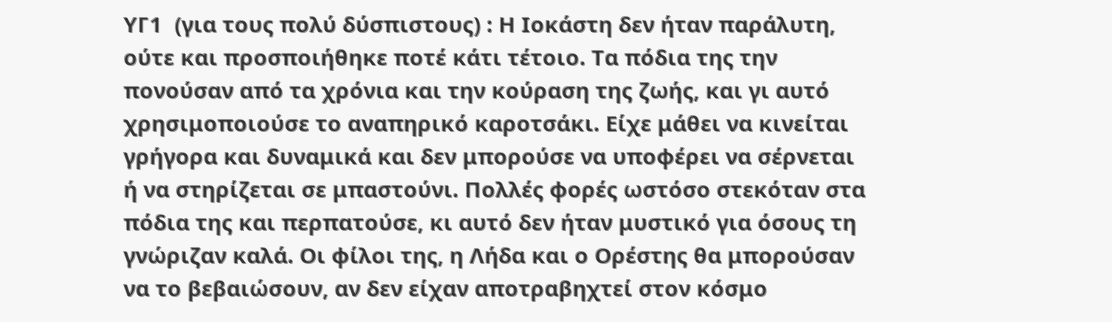ΥΓ1  (για τους πολύ δύσπιστους) : Η Ιοκάστη δεν ήταν παράλυτη, ούτε και προσποιήθηκε ποτέ κάτι τέτοιο. Τα πόδια της την πονούσαν από τα χρόνια και την κούραση της ζωής, και γι αυτό χρησιμοποιούσε το αναπηρικό καροτσάκι. Είχε μάθει να κινείται γρήγορα και δυναμικά και δεν μπορούσε να υποφέρει να σέρνεται ή να στηρίζεται σε μπαστούνι. Πολλές φορές ωστόσο στεκόταν στα πόδια της και περπατούσε, κι αυτό δεν ήταν μυστικό για όσους τη γνώριζαν καλά. Οι φίλοι της, η Λήδα και ο Ορέστης θα μπορούσαν να το βεβαιώσουν, αν δεν είχαν αποτραβηχτεί στον κόσμο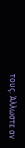τους. Άλλωστε αν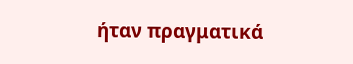ήταν πραγματικά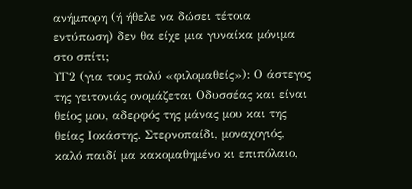ανήμπορη (ή ήθελε να δώσει τέτοια εντύπωση) δεν θα είχε μια γυναίκα μόνιμα στο σπίτι;
ΥΓ2 (για τους πολύ «φιλομαθείς»): Ο άστεγος της γειτονιάς ονομάζεται Οδυσσέας και είναι θείος μου, αδερφός της μάνας μου και της θείας Ιοκάστης. Στερνοπαίδι, μοναχογιός, καλό παιδί μα κακομαθημένο κι επιπόλαιο,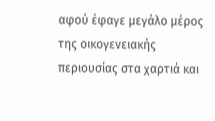αφού έφαγε μεγάλο μέρος της οικογενειακής περιουσίας στα χαρτιά και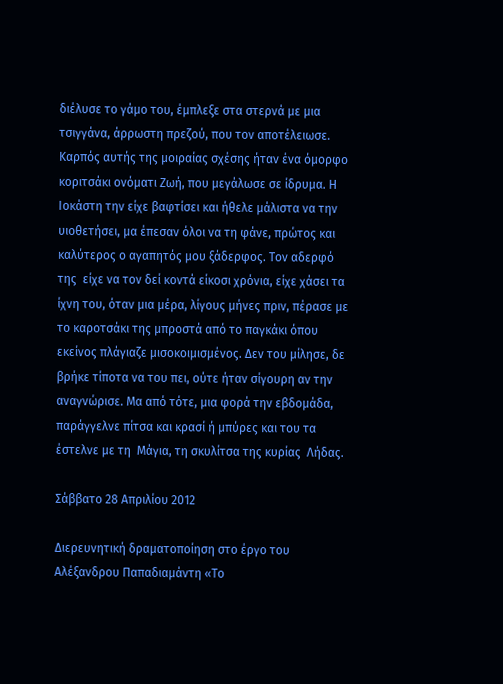διέλυσε το γάμο του, έμπλεξε στα στερνά με μια τσιγγάνα, άρρωστη πρεζού, που τον αποτέλειωσε. Καρπός αυτής της μοιραίας σχέσης ήταν ένα όμορφο κοριτσάκι ονόματι Ζωή, που μεγάλωσε σε ίδρυμα. Η Ιοκάστη την είχε βαφτίσει και ήθελε μάλιστα να την υιοθετήσει, μα έπεσαν όλοι να τη φάνε, πρώτος και καλύτερος ο αγαπητός μου ξάδερφος. Τον αδερφό της  είχε να τον δεί κοντά είκοσι χρόνια, είχε χάσει τα ίχνη του, όταν μια μέρα, λίγους μήνες πριν, πέρασε με το καροτσάκι της μπροστά από το παγκάκι όπου εκείνος πλάγιαζε μισοκοιμισμένος. Δεν του μίλησε, δε βρήκε τίποτα να του πει, ούτε ήταν σίγουρη αν την αναγνώρισε. Μα από τότε, μια φορά την εβδομάδα, παράγγελνε πίτσα και κρασί ή μπύρες και του τα έστελνε με τη  Μάγια, τη σκυλίτσα της κυρίας  Λήδας.

Σάββατο 28 Απριλίου 2012

Διερευνητική δραματοποίηση στο έργο του Αλέξανδρου Παπαδιαμάντη «Το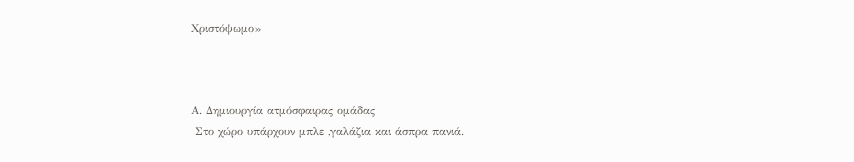Χριστόψωμο»



Α. Δημιουργία ατμόσφαιρας ομάδας
 Στο χώρο υπάρχουν μπλε ,γαλάζια και άσπρα πανιά.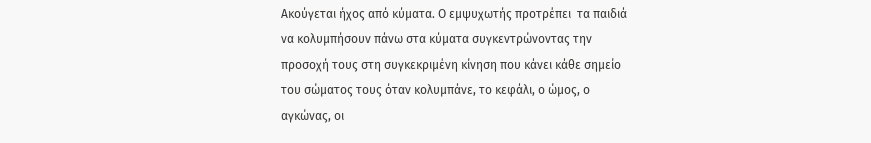Ακούγεται ήχος από κύματα. Ο εμψυχωτής προτρέπει  τα παιδιά να κολυμπήσουν πάνω στα κύματα συγκεντρώνοντας την προσοχή τους στη συγκεκριμένη κίνηση που κάνει κάθε σημείο του σώματος τους όταν κολυμπάνε, το κεφάλι, ο ώμος, ο αγκώνας, οι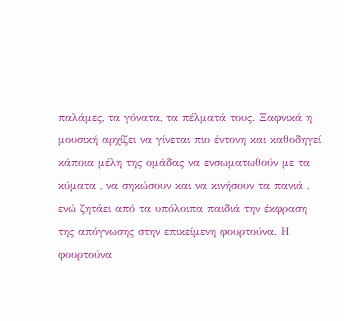παλάμες, τα γόνατα, τα πέλματά τους. Ξαφνικά η μουσική αρχίζει να γίνεται πιο έντονη και καθοδηγεί κάποια μέλη της ομάδας να ενσωματωθούν με τα κύματα , να σηκώσουν και να κινήσουν τα πανιά , ενώ ζητάει από τα υπόλοιπα παιδιά την έκφραση της απόγνωσης στην επικείμενη φουρτούνα. Η φουρτούνα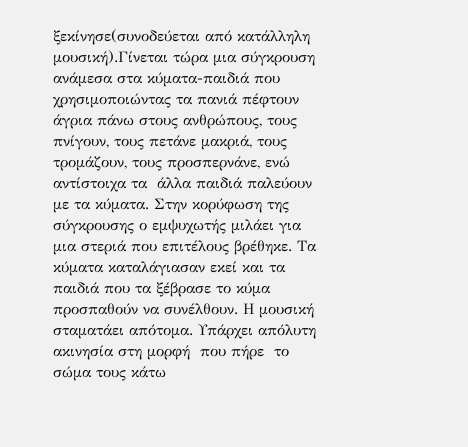ξεκίνησε(συνοδεύεται από κατάλληλη μουσική).Γίνεται τώρα μια σύγκρουση ανάμεσα στα κύματα-παιδιά που χρησιμοποιώντας τα πανιά πέφτουν άγρια πάνω στους ανθρώπους, τους πνίγουν, τους πετάνε μακριά, τους τρομάζουν, τους προσπερνάνε, ενώ αντίστοιχα τα  άλλα παιδιά παλεύουν με τα κύματα. Στην κορύφωση της σύγκρουσης ο εμψυχωτής μιλάει για μια στεριά που επιτέλους βρέθηκε. Τα κύματα καταλάγιασαν εκεί και τα παιδιά που τα ξέβρασε το κύμα προσπαθούν να συνέλθουν. Η μουσική σταματάει απότομα. Υπάρχει απόλυτη ακινησία στη μορφή  που πήρε  το σώμα τους κάτω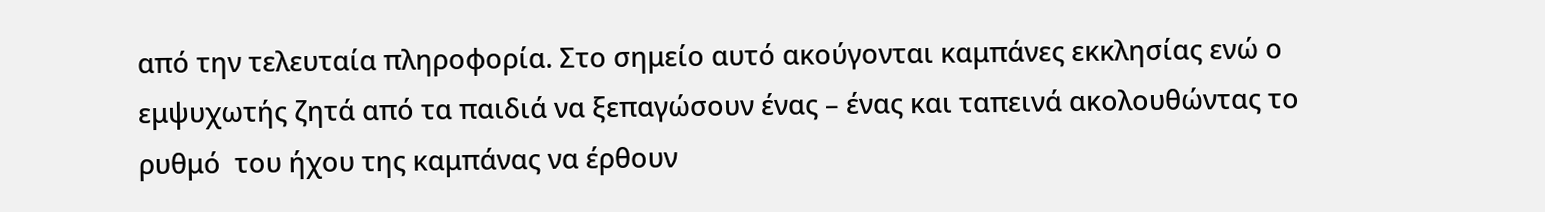από την τελευταία πληροφορία. Στο σημείο αυτό ακούγονται καμπάνες εκκλησίας ενώ ο εμψυχωτής ζητά από τα παιδιά να ξεπαγώσουν ένας – ένας και ταπεινά ακολουθώντας το ρυθμό  του ήχου της καμπάνας να έρθουν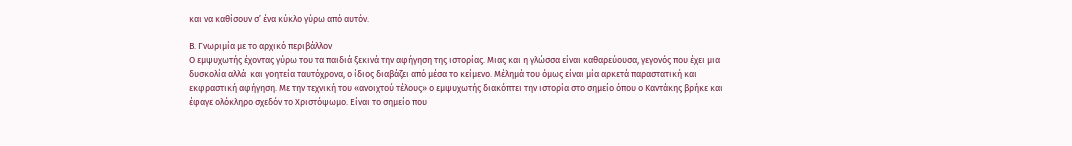και να καθίσουν σ’ ένα κύκλο γύρω από αυτόν.

Β. Γνωριμία με το αρχικό περιβάλλον
Ο εμψυχωτής έχοντας γύρω του τα παιδιά ξεκινά την αφήγηση της ιστορίας. Μιας και η γλώσσα είναι καθαρεύουσα, γεγονός που έχει μια δυσκολία αλλά  και γοητεία ταυτόχρονα, ο ίδιος διαβάζει από μέσα το κείμενο. Μέλημά του όμως είναι μία αρκετά παραστατική και εκφραστική αφήγηση. Με την τεχνική του «ανοιχτού τέλους» ο εμψυχωτής διακόπτει την ιστορία στο σημείο όπου ο Καντάκης βρήκε και έφαγε ολόκληρο σχεδόν το Χριστόψωμο. Είναι το σημείο που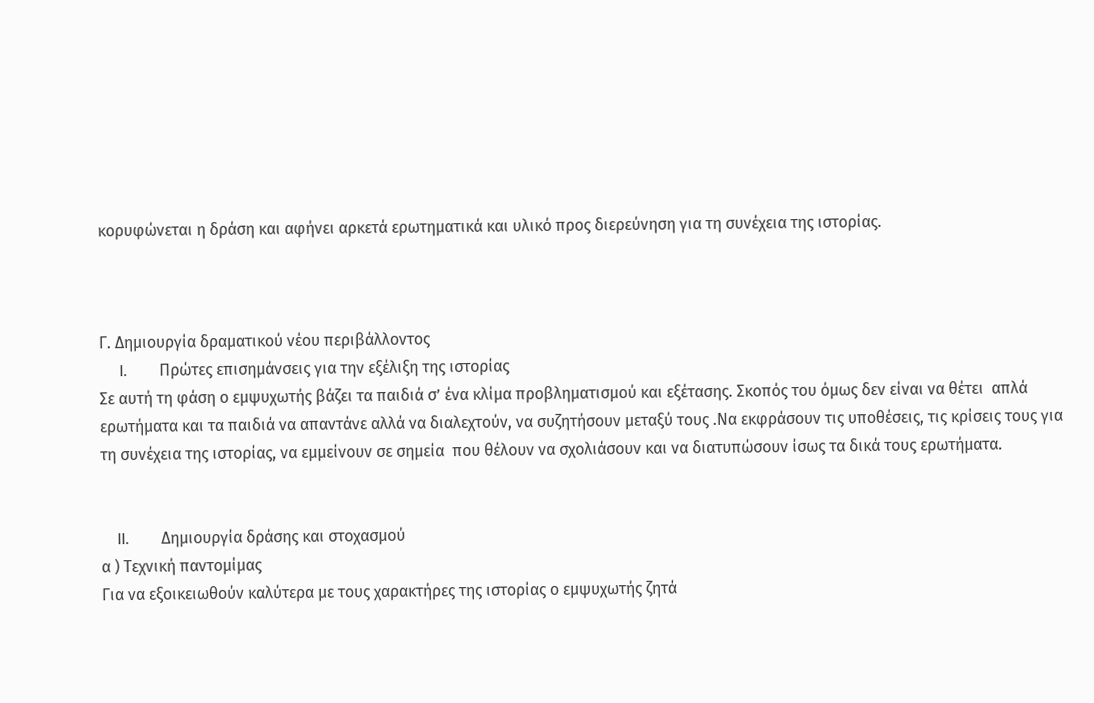κορυφώνεται η δράση και αφήνει αρκετά ερωτηματικά και υλικό προς διερεύνηση για τη συνέχεια της ιστορίας.



Γ. Δημιουργία δραματικού νέου περιβάλλοντος
     I.        Πρώτες επισημάνσεις για την εξέλιξη της ιστορίας
Σε αυτή τη φάση ο εμψυχωτής βάζει τα παιδιά σ’ ένα κλίμα προβληματισμού και εξέτασης. Σκοπός του όμως δεν είναι να θέτει  απλά ερωτήματα και τα παιδιά να απαντάνε αλλά να διαλεχτούν, να συζητήσουν μεταξύ τους .Να εκφράσουν τις υποθέσεις, τις κρίσεις τους για τη συνέχεια της ιστορίας, να εμμείνουν σε σημεία  που θέλουν να σχολιάσουν και να διατυπώσουν ίσως τα δικά τους ερωτήματα.


    II.        Δημιουργία δράσης και στοχασμού
α ) Τεχνική παντομίμας
Για να εξοικειωθούν καλύτερα με τους χαρακτήρες της ιστορίας ο εμψυχωτής ζητά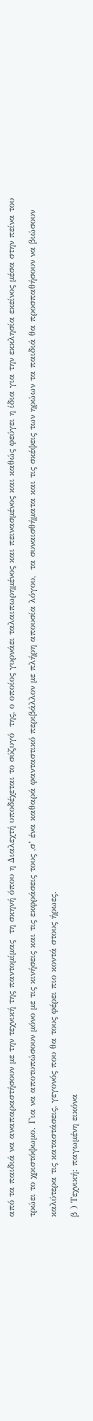από τα παιδιά να αναπαραστήσουν με την τεχνική της παντομίμας  τη σκηνή όπου η Διαλεχτή υποδέχεται το σύζυγό  της, ο οποίος γυρνάει ταλαιπωρημένος και πεινασμένος και καθώς φεύγει η ίδια για την εκκλησία εκείνος μέσα στην πείνα του τρώει το χριστόψωμο. Για να αποτυπώσουν μόνο με τις κινήσεις και τις εκφράσεις τους ,σ’ ένα καθαρά φανταστικό περιβάλλον με πλήρη απουσία λόγου,  τα συναισθήματα και τις σκέψεις των ηρώων τα παιδιά θα προσπαθήσουν να βιώσουν καλύτερα τις καταστάσεις, γεγονός που θα τους φέρει πιο κοντά στους ήρωες.
β ) Τεχνική: παγωμένη εικόνα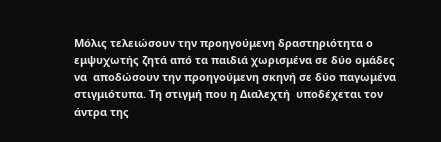Μόλις τελειώσουν την προηγούμενη δραστηριότητα ο εμψυχωτής ζητά από τα παιδιά χωρισμένα σε δύο ομάδες  να  αποδώσουν την προηγούμενη σκηνή σε δύο παγωμένα στιγμιότυπα. Τη στιγμή που η Διαλεχτή  υποδέχεται τον άντρα της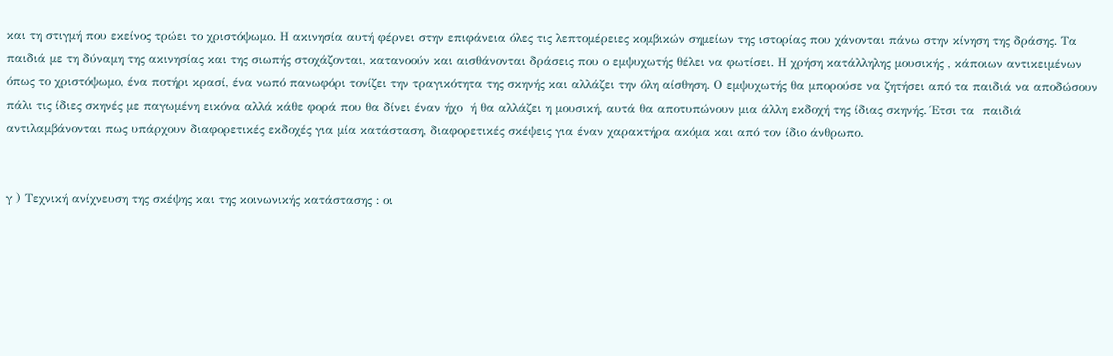και τη στιγμή που εκείνος τρώει το χριστόψωμο. Η ακινησία αυτή φέρνει στην επιφάνεια όλες τις λεπτομέρειες κομβικών σημείων της ιστορίας που χάνονται πάνω στην κίνηση της δράσης. Τα  παιδιά με τη δύναμη της ακινησίας και της σιωπής στοχάζονται, κατανοούν και αισθάνονται δράσεις που ο εμψυχωτής θέλει να φωτίσει. Η χρήση κατάλληλης μουσικής , κάποιων αντικειμένων όπως το χριστόψωμο, ένα ποτήρι κρασί, ένα νωπό πανωφόρι τονίζει την τραγικότητα της σκηνής και αλλάζει την όλη αίσθηση. Ο εμψυχωτής θα μπορούσε να ζητήσει από τα παιδιά να αποδώσουν πάλι τις ίδιες σκηνές με παγωμένη εικόνα αλλά κάθε φορά που θα δίνει έναν ήχο  ή θα αλλάζει η μουσική, αυτά θα αποτυπώνουν μια άλλη εκδοχή της ίδιας σκηνής. Έτσι τα  παιδιά αντιλαμβάνονται πως υπάρχουν διαφορετικές εκδοχές για μία κατάσταση, διαφορετικές σκέψεις για έναν χαρακτήρα ακόμα και από τον ίδιο άνθρωπο.


γ ) Τεχνική ανίχνευση της σκέψης και της κοινωνικής κατάστασης : οι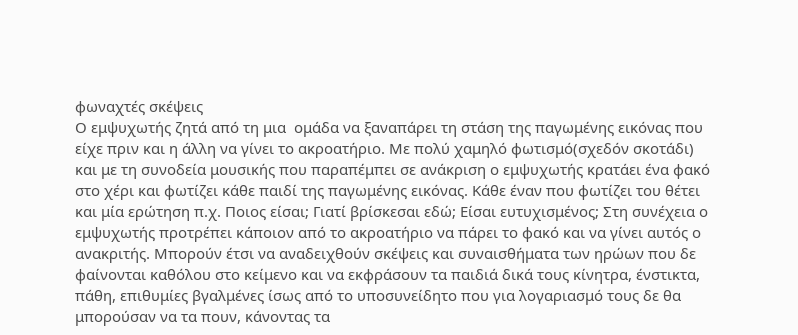φωναχτές σκέψεις
Ο εμψυχωτής ζητά από τη μια  ομάδα να ξαναπάρει τη στάση της παγωμένης εικόνας που είχε πριν και η άλλη να γίνει το ακροατήριο. Με πολύ χαμηλό φωτισμό(σχεδόν σκοτάδι) και με τη συνοδεία μουσικής που παραπέμπει σε ανάκριση ο εμψυχωτής κρατάει ένα φακό στο χέρι και φωτίζει κάθε παιδί της παγωμένης εικόνας. Κάθε έναν που φωτίζει του θέτει και μία ερώτηση π.χ. Ποιος είσαι; Γιατί βρίσκεσαι εδώ; Είσαι ευτυχισμένος; Στη συνέχεια ο εμψυχωτής προτρέπει κάποιον από το ακροατήριο να πάρει το φακό και να γίνει αυτός ο ανακριτής. Μπορούν έτσι να αναδειχθούν σκέψεις και συναισθήματα των ηρώων που δε φαίνονται καθόλου στο κείμενο και να εκφράσουν τα παιδιά δικά τους κίνητρα, ένστικτα, πάθη, επιθυμίες βγαλμένες ίσως από το υποσυνείδητο που για λογαριασμό τους δε θα μπορούσαν να τα πουν, κάνοντας τα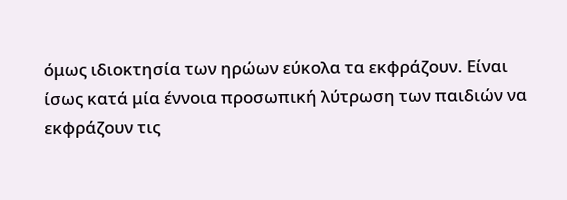όμως ιδιοκτησία των ηρώων εύκολα τα εκφράζουν. Είναι ίσως κατά μία έννοια προσωπική λύτρωση των παιδιών να εκφράζουν τις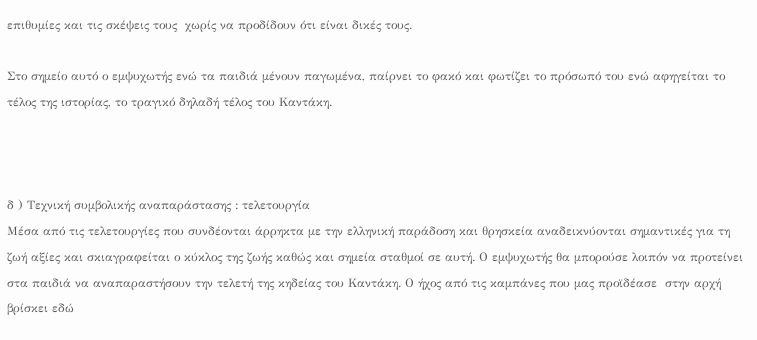επιθυμίες και τις σκέψεις τους  χωρίς να προδίδουν ότι είναι δικές τους.

Στο σημείο αυτό ο εμψυχωτής ενώ τα παιδιά μένουν παγωμένα, παίρνει το φακό και φωτίζει το πρόσωπό του ενώ αφηγείται το τέλος της ιστορίας, το τραγικό δηλαδή τέλος του Καντάκη.



δ ) Τεχνική συμβολικής αναπαράστασης : τελετουργία
Μέσα από τις τελετουργίες που συνδέονται άρρηκτα με την ελληνική παράδοση και θρησκεία αναδεικνύονται σημαντικές για τη ζωή αξίες και σκιαγραφείται ο κύκλος της ζωής καθώς και σημεία σταθμοί σε αυτή. Ο εμψυχωτής θα μπορούσε λοιπόν να προτείνει στα παιδιά να αναπαραστήσουν την τελετή της κηδείας του Καντάκη. Ο ήχος από τις καμπάνες που μας προϊδέασε  στην αρχή βρίσκει εδώ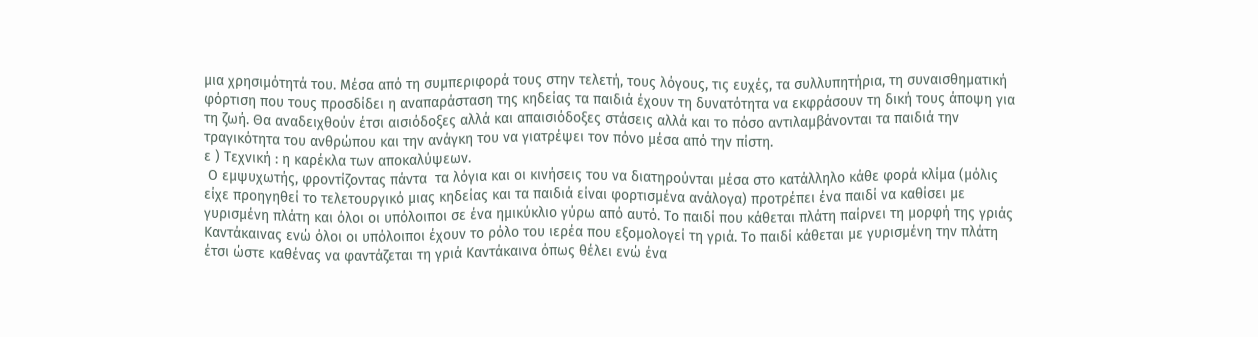μια χρησιμότητά του. Μέσα από τη συμπεριφορά τους στην τελετή, τους λόγους, τις ευχές, τα συλλυπητήρια, τη συναισθηματική φόρτιση που τους προσδίδει η αναπαράσταση της κηδείας τα παιδιά έχουν τη δυνατότητα να εκφράσουν τη δική τους άποψη για τη ζωή. Θα αναδειχθούν έτσι αισιόδοξες αλλά και απαισιόδοξες στάσεις αλλά και το πόσο αντιλαμβάνονται τα παιδιά την τραγικότητα του ανθρώπου και την ανάγκη του να γιατρέψει τον πόνο μέσα από την πίστη.
ε ) Τεχνική : η καρέκλα των αποκαλύψεων.
 Ο εμψυχωτής, φροντίζοντας πάντα  τα λόγια και οι κινήσεις του να διατηρούνται μέσα στο κατάλληλο κάθε φορά κλίμα (μόλις είχε προηγηθεί το τελετουργικό μιας κηδείας και τα παιδιά είναι φορτισμένα ανάλογα) προτρέπει ένα παιδί να καθίσει με γυρισμένη πλάτη και όλοι οι υπόλοιποι σε ένα ημικύκλιο γύρω από αυτό. Το παιδί που κάθεται πλάτη παίρνει τη μορφή της γριάς Καντάκαινας ενώ όλοι οι υπόλοιποι έχουν το ρόλο του ιερέα που εξομολογεί τη γριά. Το παιδί κάθεται με γυρισμένη την πλάτη έτσι ώστε καθένας να φαντάζεται τη γριά Καντάκαινα όπως θέλει ενώ ένα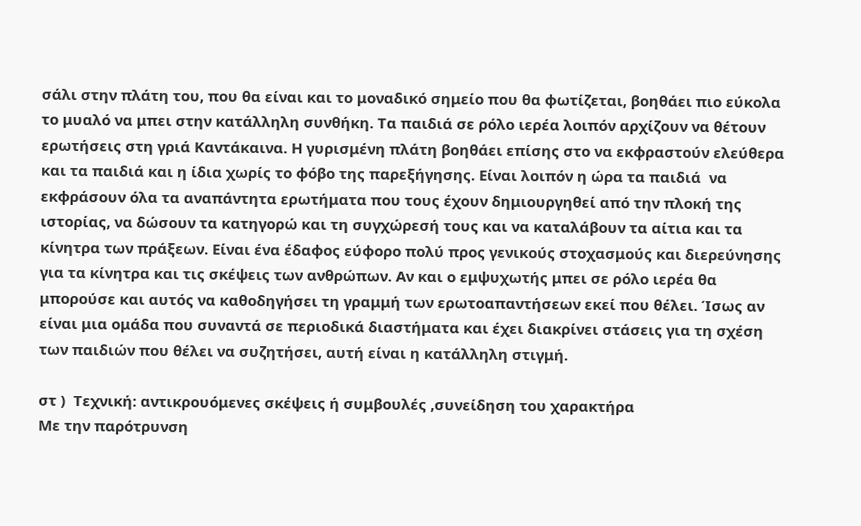σάλι στην πλάτη του, που θα είναι και το μοναδικό σημείο που θα φωτίζεται, βοηθάει πιο εύκολα το μυαλό να μπει στην κατάλληλη συνθήκη. Τα παιδιά σε ρόλο ιερέα λοιπόν αρχίζουν να θέτουν ερωτήσεις στη γριά Καντάκαινα. Η γυρισμένη πλάτη βοηθάει επίσης στο να εκφραστούν ελεύθερα και τα παιδιά και η ίδια χωρίς το φόβο της παρεξήγησης. Είναι λοιπόν η ώρα τα παιδιά  να εκφράσουν όλα τα αναπάντητα ερωτήματα που τους έχουν δημιουργηθεί από την πλοκή της ιστορίας, να δώσουν τα κατηγορώ και τη συγχώρεσή τους και να καταλάβουν τα αίτια και τα κίνητρα των πράξεων. Είναι ένα έδαφος εύφορο πολύ προς γενικούς στοχασμούς και διερεύνησης για τα κίνητρα και τις σκέψεις των ανθρώπων. Αν και ο εμψυχωτής μπει σε ρόλο ιερέα θα μπορούσε και αυτός να καθοδηγήσει τη γραμμή των ερωτοαπαντήσεων εκεί που θέλει. Ίσως αν είναι μια ομάδα που συναντά σε περιοδικά διαστήματα και έχει διακρίνει στάσεις για τη σχέση των παιδιών που θέλει να συζητήσει, αυτή είναι η κατάλληλη στιγμή.

στ )  Τεχνική: αντικρουόμενες σκέψεις ή συμβουλές ,συνείδηση του χαρακτήρα
Με την παρότρυνση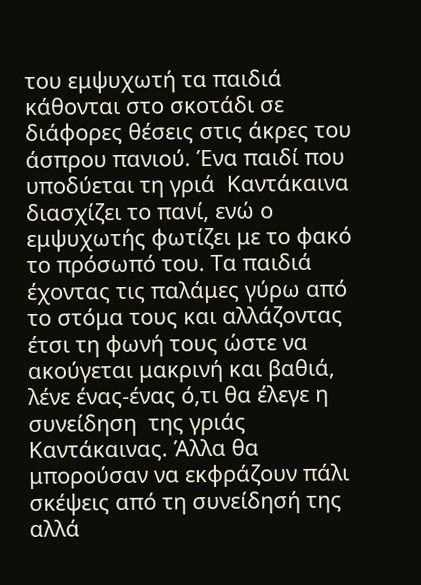του εμψυχωτή τα παιδιά κάθονται στο σκοτάδι σε διάφορες θέσεις στις άκρες του άσπρου πανιού. Ένα παιδί που υποδύεται τη γριά  Καντάκαινα διασχίζει το πανί, ενώ ο εμψυχωτής φωτίζει με το φακό το πρόσωπό του. Τα παιδιά έχοντας τις παλάμες γύρω από το στόμα τους και αλλάζοντας έτσι τη φωνή τους ώστε να ακούγεται μακρινή και βαθιά, λένε ένας-ένας ό,τι θα έλεγε η συνείδηση  της γριάς Καντάκαινας. Άλλα θα μπορούσαν να εκφράζουν πάλι σκέψεις από τη συνείδησή της αλλά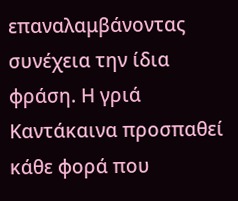επαναλαμβάνοντας συνέχεια την ίδια φράση. Η γριά Καντάκαινα προσπαθεί κάθε φορά που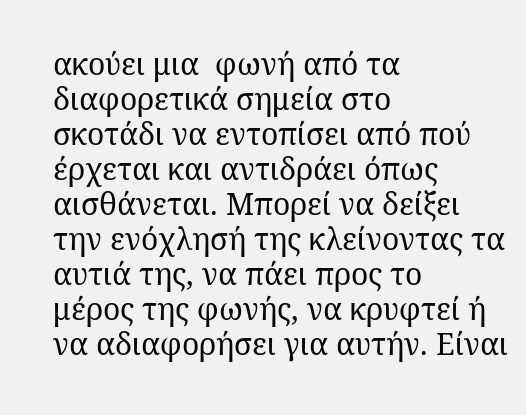ακούει μια  φωνή από τα διαφορετικά σημεία στο σκοτάδι να εντοπίσει από πού έρχεται και αντιδράει όπως αισθάνεται. Μπορεί να δείξει την ενόχλησή της κλείνοντας τα αυτιά της, να πάει προς το μέρος της φωνής, να κρυφτεί ή να αδιαφορήσει για αυτήν. Είναι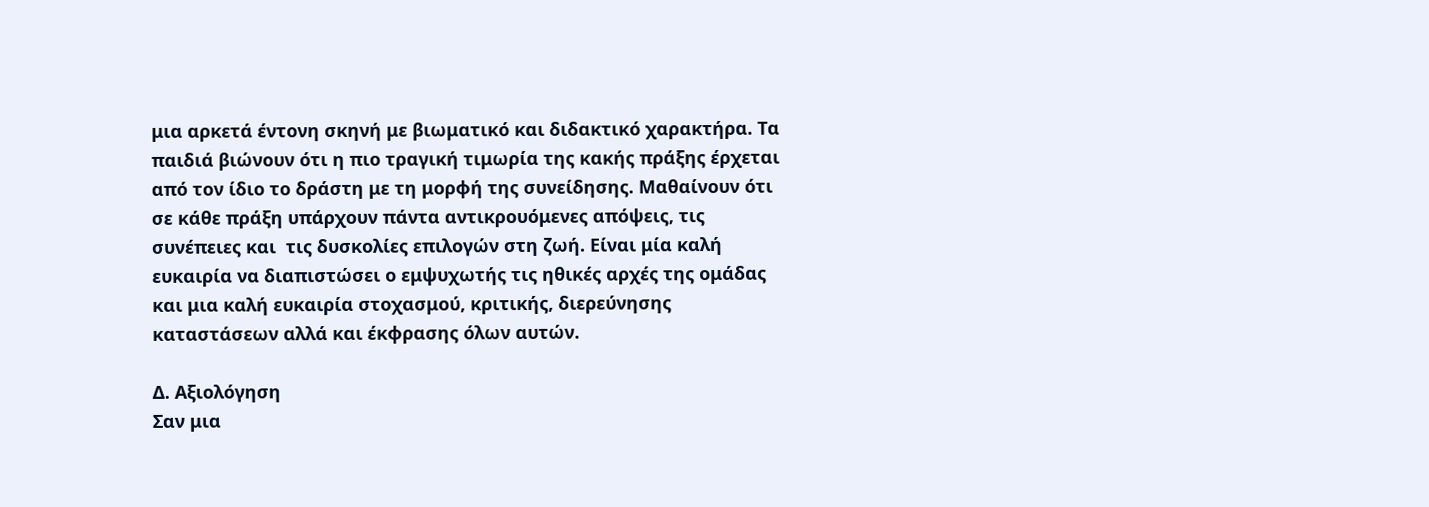μια αρκετά έντονη σκηνή με βιωματικό και διδακτικό χαρακτήρα. Τα παιδιά βιώνουν ότι η πιο τραγική τιμωρία της κακής πράξης έρχεται από τον ίδιο το δράστη με τη μορφή της συνείδησης. Μαθαίνουν ότι σε κάθε πράξη υπάρχουν πάντα αντικρουόμενες απόψεις, τις συνέπειες και  τις δυσκολίες επιλογών στη ζωή. Είναι μία καλή ευκαιρία να διαπιστώσει ο εμψυχωτής τις ηθικές αρχές της ομάδας και μια καλή ευκαιρία στοχασμού, κριτικής, διερεύνησης καταστάσεων αλλά και έκφρασης όλων αυτών.

Δ. Αξιολόγηση
Σαν μια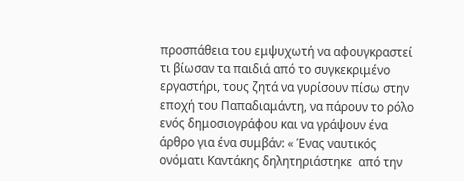προσπάθεια του εμψυχωτή να αφουγκραστεί τι βίωσαν τα παιδιά από το συγκεκριμένο εργαστήρι, τους ζητά να γυρίσουν πίσω στην εποχή του Παπαδιαμάντη, να πάρουν το ρόλο ενός δημοσιογράφου και να γράψουν ένα άρθρο για ένα συμβάν: « Ένας ναυτικός ονόματι Καντάκης δηλητηριάστηκε  από την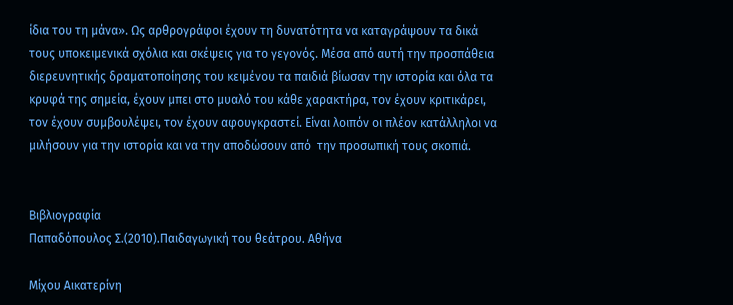ίδια του τη μάνα». Ως αρθρογράφοι έχουν τη δυνατότητα να καταγράψουν τα δικά τους υποκειμενικά σχόλια και σκέψεις για το γεγονός. Μέσα από αυτή την προσπάθεια διερευνητικής δραματοποίησης του κειμένου τα παιδιά βίωσαν την ιστορία και όλα τα κρυφά της σημεία, έχουν μπει στο μυαλό του κάθε χαρακτήρα, τον έχουν κριτικάρει, τον έχουν συμβουλέψει, τον έχουν αφουγκραστεί. Είναι λοιπόν οι πλέον κατάλληλοι να μιλήσουν για την ιστορία και να την αποδώσουν από  την προσωπική τους σκοπιά.


Βιβλιογραφία
Παπαδόπουλος Σ.(2010).Παιδαγωγική του θεάτρου. Αθήνα

Μίχου Αικατερίνη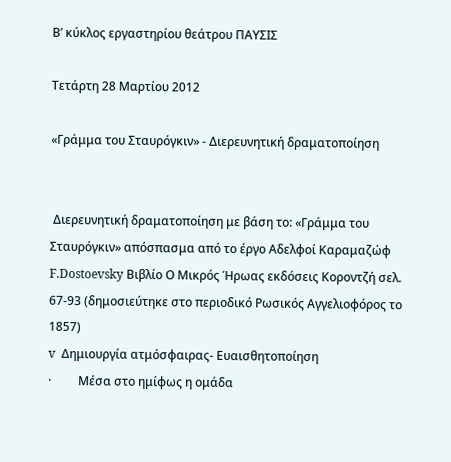Β’ κύκλος εργαστηρίου θεάτρου ΠΑΥΣΙΣ

Τετάρτη 28 Μαρτίου 2012

«Γράμμα του Σταυρόγκιν» - Διερευνητική δραματοποίηση


 Διερευνητική δραματοποίηση με βάση το: «Γράμμα του Σταυρόγκιν» απόσπασμα από το έργο Αδελφοί Καραμαζώφ  F.Dostoevsky Βιβλίο Ο Μικρός Ήρωας εκδόσεις Κοροντζή σελ. 67-93 (δημοσιεύτηκε στο περιοδικό Ρωσικός Αγγελιοφόρος το  1857)
v  Δημιουργία ατμόσφαιρας- Ευαισθητοποίηση
·         Μέσα στο ημίφως η ομάδα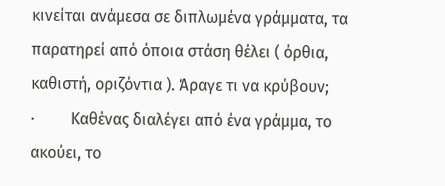κινείται ανάμεσα σε διπλωμένα γράμματα, τα παρατηρεί από όποια στάση θέλει ( όρθια, καθιστή, οριζόντια ). Άραγε τι να κρύβουν;
·         Καθένας διαλέγει από ένα γράμμα, το ακούει, το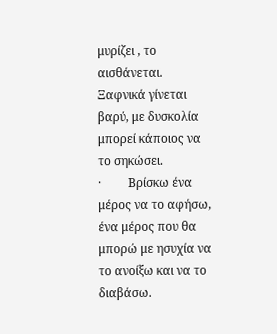μυρίζει , το αισθάνεται. Ξαφνικά γίνεται βαρύ, με δυσκολία μπορεί κάποιος να το σηκώσει.
·         Βρίσκω ένα μέρος να το αφήσω, ένα μέρος που θα μπορώ με ησυχία να το ανοίξω και να το διαβάσω.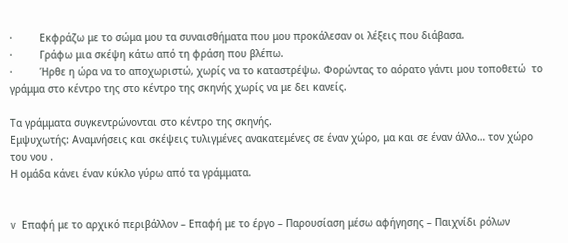·         Εκφράζω με το σώμα μου τα συναισθήματα που μου προκάλεσαν οι λέξεις που διάβασα.
·         Γράφω μια σκέψη κάτω από τη φράση που βλέπω.
·         Ήρθε η ώρα να το αποχωριστώ, χωρίς να το καταστρέψω. Φορώντας το αόρατο γάντι μου τοποθετώ  το γράμμα στο κέντρο της στο κέντρο της σκηνής χωρίς να με δει κανείς.

Τα γράμματα συγκεντρώνονται στο κέντρο της σκηνής.
Εμψυχωτής: Αναμνήσεις και σκέψεις τυλιγμένες ανακατεμένες σε έναν χώρο, μα και σε έναν άλλο… τον χώρο του νου .
Η ομάδα κάνει έναν κύκλο γύρω από τα γράμματα.


v  Επαφή με το αρχικό περιβάλλον – Επαφή με το έργο – Παρουσίαση μέσω αφήγησης – Παιχνίδι ρόλων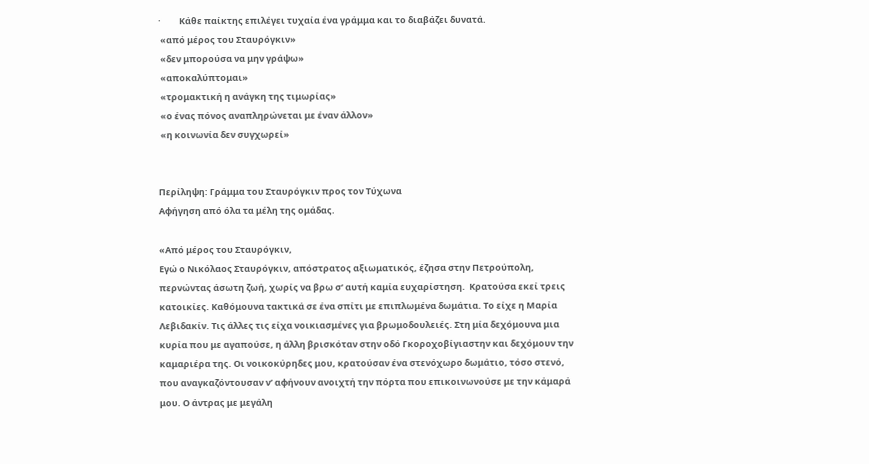·         Κάθε παίκτης επιλέγει τυχαία ένα γράμμα και το διαβάζει δυνατά.
 «από μέρος του Σταυρόγκιν»
 «δεν μπορούσα να μην γράψω»
 «αποκαλύπτομαι»
 «τρομακτική η ανάγκη της τιμωρίας»
 «ο ένας πόνος αναπληρώνεται με έναν άλλον»
 «η κοινωνία δεν συγχωρεί»


Περίληψη: Γράμμα του Σταυρόγκιν προς τον Τύχωνα
Αφήγηση από όλα τα μέλη της ομάδας.

«Από μέρος του Σταυρόγκιν,
Εγώ ο Νικόλαος Σταυρόγκιν, απόστρατος αξιωματικός, έζησα στην Πετρούπολη, περνώντας άσωτη ζωή, χωρίς να βρω σ’ αυτή καμία ευχαρίστηση.  Κρατούσα εκεί τρεις κατοικίες. Καθόμουνα τακτικά σε ένα σπίτι με επιπλωμένα δωμάτια. Το είχε η Μαρία Λεβιδακίν. Τις άλλες τις είχα νοικιασμένες για βρωμοδουλειές. Στη μία δεχόμουνα μια κυρία που με αγαπούσε, η άλλη βρισκόταν στην οδό Γκοροχοβίγιαστην και δεχόμουν την καμαριέρα της. Οι νοικοκύρηδες μου, κρατούσαν ένα στενόχωρο δωμάτιο, τόσο στενό, που αναγκαζόντουσαν ν’ αφήνουν ανοιχτή την πόρτα που επικοινωνούσε με την κάμαρά μου. Ο άντρας με μεγάλη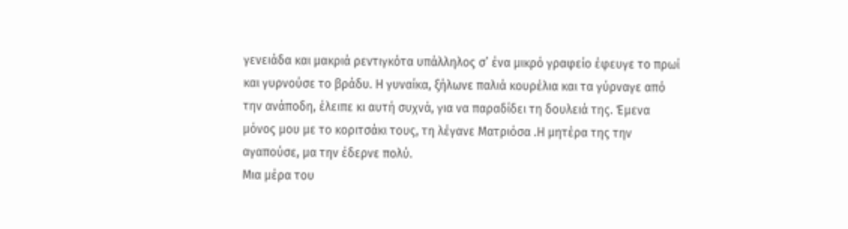γενειάδα και μακριά ρεντιγκότα υπάλληλος σ’ ένα μικρό γραφείο έφευγε το πρωί και γυρνούσε το βράδυ. Η γυναίκα, ξήλωνε παλιά κουρέλια και τα γύρναγε από την ανάποδη, έλειπε κι αυτή συχνά, για να παραδίδει τη δουλειά της. Έμενα μόνος μου με το κοριτσάκι τους, τη λέγανε Ματριόσα .Η μητέρα της την αγαπούσε, μα την έδερνε πολύ.
Μια μέρα του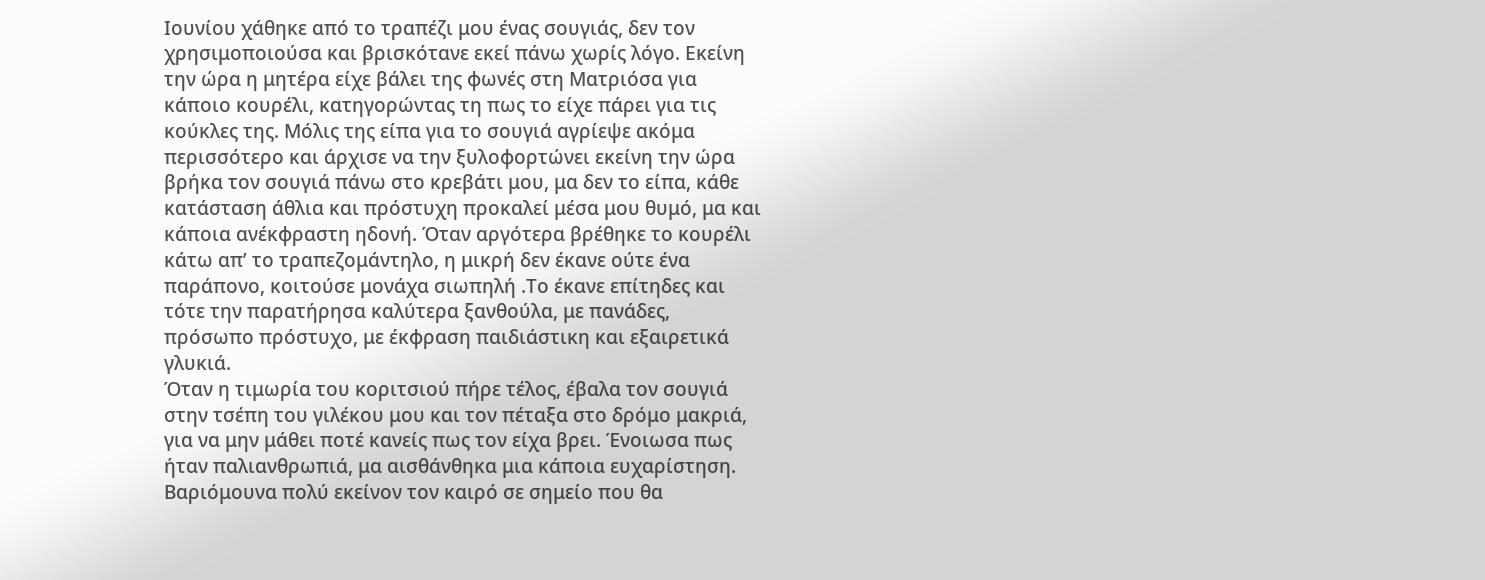Ιουνίου χάθηκε από το τραπέζι μου ένας σουγιάς, δεν τον χρησιμοποιούσα και βρισκότανε εκεί πάνω χωρίς λόγο. Εκείνη την ώρα η μητέρα είχε βάλει της φωνές στη Ματριόσα για κάποιο κουρέλι, κατηγορώντας τη πως το είχε πάρει για τις κούκλες της. Μόλις της είπα για το σουγιά αγρίεψε ακόμα περισσότερο και άρχισε να την ξυλοφορτώνει εκείνη την ώρα βρήκα τον σουγιά πάνω στο κρεβάτι μου, μα δεν το είπα, κάθε κατάσταση άθλια και πρόστυχη προκαλεί μέσα μου θυμό, μα και κάποια ανέκφραστη ηδονή. Όταν αργότερα βρέθηκε το κουρέλι κάτω απ’ το τραπεζομάντηλο, η μικρή δεν έκανε ούτε ένα παράπονο, κοιτούσε μονάχα σιωπηλή .Το έκανε επίτηδες και τότε την παρατήρησα καλύτερα ξανθούλα, με πανάδες, πρόσωπο πρόστυχο, με έκφραση παιδιάστικη και εξαιρετικά γλυκιά.
Όταν η τιμωρία του κοριτσιού πήρε τέλος, έβαλα τον σουγιά στην τσέπη του γιλέκου μου και τον πέταξα στο δρόμο μακριά, για να μην μάθει ποτέ κανείς πως τον είχα βρει. Ένοιωσα πως ήταν παλιανθρωπιά, μα αισθάνθηκα μια κάποια ευχαρίστηση. Βαριόμουνα πολύ εκείνον τον καιρό σε σημείο που θα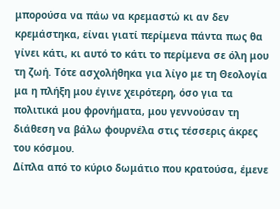μπορούσα να πάω να κρεμαστώ κι αν δεν κρεμάστηκα, είναι γιατί περίμενα πάντα πως θα γίνει κάτι, κι αυτό το κάτι το περίμενα σε όλη μου τη ζωή. Τότε ασχολήθηκα για λίγο με τη Θεολογία μα η πλήξη μου έγινε χειρότερη, όσο για τα πολιτικά μου φρονήματα, μου γεννούσαν τη διάθεση να βάλω φουρνέλα στις τέσσερις άκρες του κόσμου.
Δίπλα από το κύριο δωμάτιο που κρατούσα, έμενε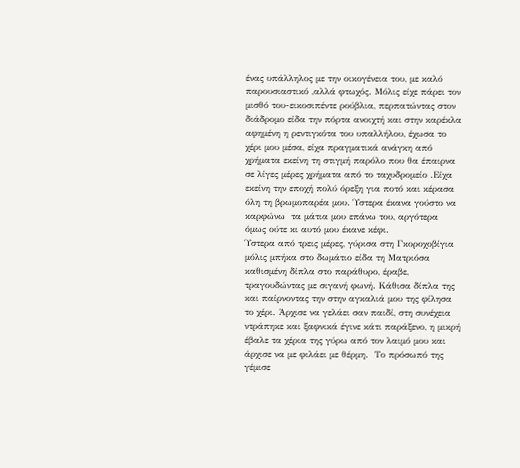ένας υπάλληλος με την οικογένεια του, με καλό παρουσιαστικό ,αλλά φτωχός. Μόλις είχε πάρει τον μισθό του-εικοσιπέντε ρούβλια, περπατώντας στον διάδρομο είδα την πόρτα ανοιχτή και στην καρέκλα αφημένη η ρεντιγκότα του υπαλλήλου, έχωσα το χέρι μου μέσα, είχα πραγματικά ανάγκη από χρήματα εκείνη τη στιγμή παρόλο που θα έπαιρνα σε λίγες μέρες χρήματα από το ταχυδρομείο .Είχα εκείνη την εποχή πολύ όρεξη για ποτό και κέρασα όλη τη βρωμοπαρέα μου. Ύστερα έκανα γούστο να καρφώνω  τα μάτια μου επάνω του, αργότερα όμως ούτε κι αυτό μου έκανε κέφι.
Ύστερα από τρεις μέρες, γύρισα στη Γκοροχοβίγια μόλις μπήκα στο δωμάτιο είδα τη Ματριόσα καθισμένη δίπλα στο παράθυρο, έραβε, τραγουδώντας με σιγανή φωνή. Κάθισα δίπλα της και παίρνοντας την στην αγκαλιά μου της φίλησα το χέρι. Άρχισε να γελάει σαν παιδί, στη συνέχεια ντράπηκε και ξαφνικά έγινε κάτι παράξενο, η μικρή έβαλε τα χέρια της γύρω από τον λαιμό μου και άρχισε να με φιλάει με θέρμη.  Το πρόσωπό της γέμισε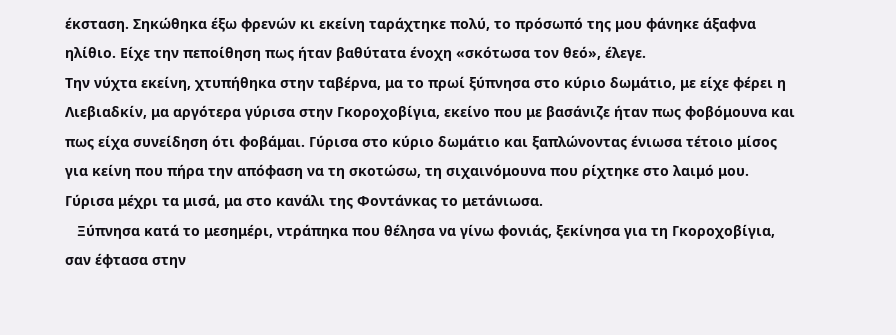έκσταση. Σηκώθηκα έξω φρενών κι εκείνη ταράχτηκε πολύ, το πρόσωπό της μου φάνηκε άξαφνα ηλίθιο. Είχε την πεποίθηση πως ήταν βαθύτατα ένοχη «σκότωσα τον θεό», έλεγε.
Την νύχτα εκείνη, χτυπήθηκα στην ταβέρνα, μα το πρωί ξύπνησα στο κύριο δωμάτιο, με είχε φέρει η Λιεβιαδκίν, μα αργότερα γύρισα στην Γκοροχοβίγια, εκείνο που με βασάνιζε ήταν πως φοβόμουνα και πως είχα συνείδηση ότι φοβάμαι. Γύρισα στο κύριο δωμάτιο και ξαπλώνοντας ένιωσα τέτοιο μίσος για κείνη που πήρα την απόφαση να τη σκοτώσω, τη σιχαινόμουνα που ρίχτηκε στο λαιμό μου. Γύρισα μέχρι τα μισά, μα στο κανάλι της Φοντάνκας το μετάνιωσα.
   Ξύπνησα κατά το μεσημέρι, ντράπηκα που θέλησα να γίνω φονιάς, ξεκίνησα για τη Γκοροχοβίγια, σαν έφτασα στην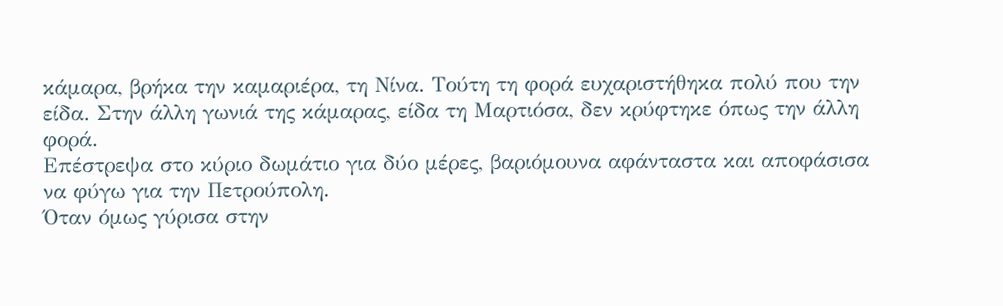κάμαρα, βρήκα την καμαριέρα, τη Νίνα. Τούτη τη φορά ευχαριστήθηκα πολύ που την είδα. Στην άλλη γωνιά της κάμαρας, είδα τη Μαρτιόσα, δεν κρύφτηκε όπως την άλλη φορά.
Επέστρεψα στο κύριο δωμάτιο για δύο μέρες, βαριόμουνα αφάνταστα και αποφάσισα να φύγω για την Πετρούπολη.
Όταν όμως γύρισα στην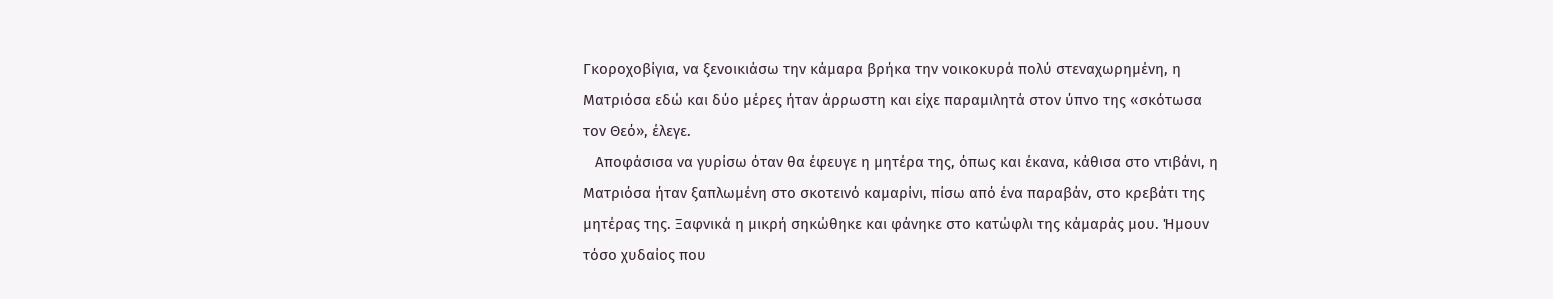Γκοροχοβίγια, να ξενοικιάσω την κάμαρα βρήκα την νοικοκυρά πολύ στεναχωρημένη, η Ματριόσα εδώ και δύο μέρες ήταν άρρωστη και είχε παραμιλητά στον ύπνο της «σκότωσα τον Θεό», έλεγε.
   Αποφάσισα να γυρίσω όταν θα έφευγε η μητέρα της, όπως και έκανα, κάθισα στο ντιβάνι, η Ματριόσα ήταν ξαπλωμένη στο σκοτεινό καμαρίνι, πίσω από ένα παραβάν, στο κρεβάτι της μητέρας της. Ξαφνικά η μικρή σηκώθηκε και φάνηκε στο κατώφλι της κάμαράς μου. Ήμουν τόσο χυδαίος που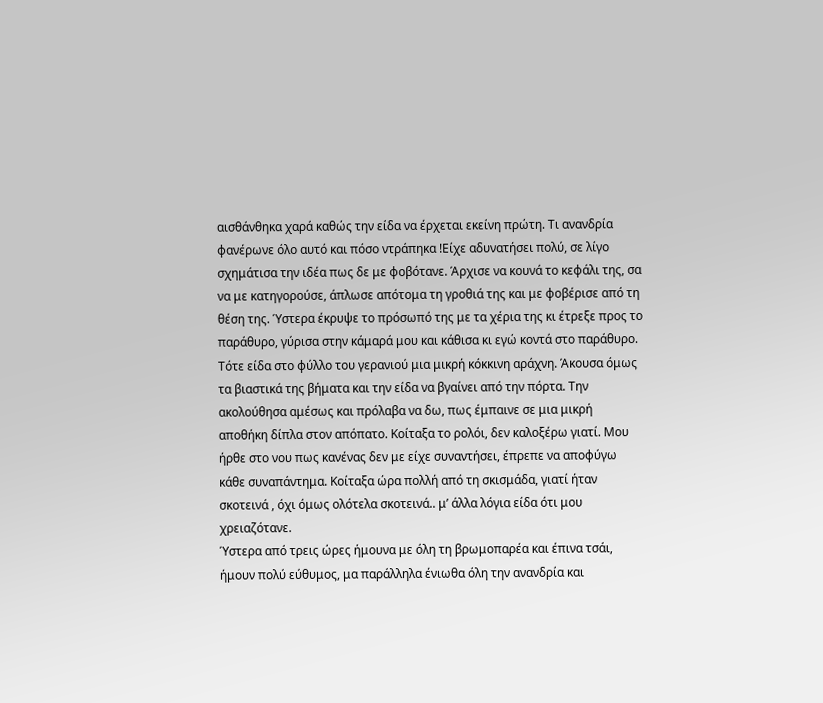αισθάνθηκα χαρά καθώς την είδα να έρχεται εκείνη πρώτη. Τι ανανδρία φανέρωνε όλο αυτό και πόσο ντράπηκα !Είχε αδυνατήσει πολύ, σε λίγο σχημάτισα την ιδέα πως δε με φοβότανε. Άρχισε να κουνά το κεφάλι της, σα να με κατηγορούσε, άπλωσε απότομα τη γροθιά της και με φοβέρισε από τη θέση της. Ύστερα έκρυψε το πρόσωπό της με τα χέρια της κι έτρεξε προς το παράθυρο, γύρισα στην κάμαρά μου και κάθισα κι εγώ κοντά στο παράθυρο. Τότε είδα στο φύλλο του γερανιού μια μικρή κόκκινη αράχνη. Άκουσα όμως τα βιαστικά της βήματα και την είδα να βγαίνει από την πόρτα. Την ακολούθησα αμέσως και πρόλαβα να δω, πως έμπαινε σε μια μικρή αποθήκη δίπλα στον απόπατο. Κοίταξα το ρολόι, δεν καλοξέρω γιατί. Μου ήρθε στο νου πως κανένας δεν με είχε συναντήσει, έπρεπε να αποφύγω κάθε συναπάντημα. Κοίταξα ώρα πολλή από τη σκισμάδα, γιατί ήταν σκοτεινά , όχι όμως ολότελα σκοτεινά.. μ’ άλλα λόγια είδα ότι μου χρειαζότανε.
Ύστερα από τρεις ώρες ήμουνα με όλη τη βρωμοπαρέα και έπινα τσάι, ήμουν πολύ εύθυμος, μα παράλληλα ένιωθα όλη την ανανδρία και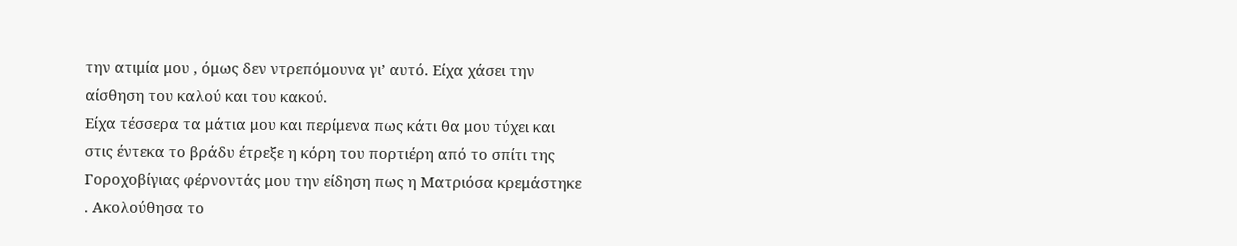την ατιμία μου , όμως δεν ντρεπόμουνα γι’ αυτό. Είχα χάσει την αίσθηση του καλού και του κακού.
Είχα τέσσερα τα μάτια μου και περίμενα πως κάτι θα μου τύχει και στις έντεκα το βράδυ έτρεξε η κόρη του πορτιέρη από το σπίτι της Γοροχοβίγιας φέρνοντάς μου την είδηση πως η Ματριόσα κρεμάστηκε . Ακολούθησα το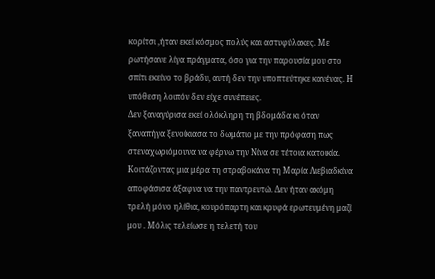κορίτσι ,ήταν εκεί κόσμος πολύς και αστυφύλακες. Με ρωτήσανε λίγα πράγματα, όσο για την παρουσία μου στο σπίτι εκείνο το βράδυ, αυτή δεν την υποπτεύτηκε κανένας. Η υπόθεση λοιπόν δεν είχε συνέπειες.
Δεν ξαναγύρισα εκεί ολόκληρη τη βδομάδα κι όταν ξαναπήγα ξενοίκιασα το δωμάτιο με την πρόφαση πως στεναχωριόμουνα να φέρνω την Νίνα σε τέτοια κατοικία.
Κοιτάζοντας μια μέρα τη στραβοκάνα τη Μαρία Λιεβιαδκίνα  αποφάσισα άξαφνα να την παντρευτώ. Δεν ήταν ακόμη τρελή μόνο ηλίθια, κουρόπαρτη και κρυφά ερωτευμένη μαζί μου . Μόλις τελείωσε η τελετή του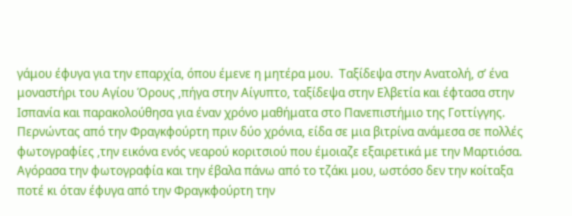γάμου έφυγα για την επαρχία, όπου έμενε η μητέρα μου.  Ταξίδεψα στην Ανατολή, σ’ ένα μοναστήρι του Αγίου Όρους ,πήγα στην Αίγυπτο, ταξίδεψα στην Ελβετία και έφτασα στην Ισπανία και παρακολούθησα για έναν χρόνο μαθήματα στο Πανεπιστήμιο της Γοττίγγης.
Περνώντας από την Φραγκφούρτη πριν δύο χρόνια, είδα σε μια βιτρίνα ανάμεσα σε πολλές φωτογραφίες ,την εικόνα ενός νεαρού κοριτσιού που έμοιαζε εξαιρετικά με την Μαρτιόσα. Αγόρασα την φωτογραφία και την έβαλα πάνω από το τζάκι μου, ωστόσο δεν την κοίταξα ποτέ κι όταν έφυγα από την Φραγκφούρτη την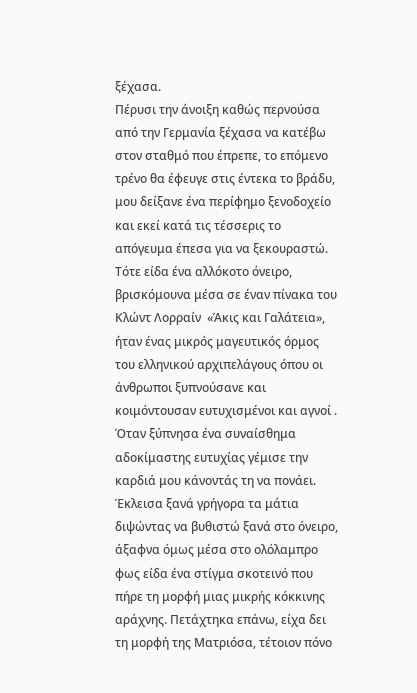ξέχασα.
Πέρυσι την άνοιξη καθώς περνούσα από την Γερμανία ξέχασα να κατέβω στον σταθμό που έπρεπε, το επόμενο τρένο θα έφευγε στις έντεκα το βράδυ, μου δείξανε ένα περίφημο ξενοδοχείο και εκεί κατά τις τέσσερις το απόγευμα έπεσα για να ξεκουραστώ. Τότε είδα ένα αλλόκοτο όνειρο, βρισκόμουνα μέσα σε έναν πίνακα του Κλώντ Λορραίν  «Άκις και Γαλάτεια», ήταν ένας μικρός μαγευτικός όρμος του ελληνικού αρχιπελάγους όπου οι άνθρωποι ξυπνούσανε και κοιμόντουσαν ευτυχισμένοι και αγνοί . Όταν ξύπνησα ένα συναίσθημα αδοκίμαστης ευτυχίας γέμισε την καρδιά μου κάνοντάς τη να πονάει. Έκλεισα ξανά γρήγορα τα μάτια διψώντας να βυθιστώ ξανά στο όνειρο, άξαφνα όμως μέσα στο ολόλαμπρο φως είδα ένα στίγμα σκοτεινό που πήρε τη μορφή μιας μικρής κόκκινης αράχνης. Πετάχτηκα επάνω, είχα δει τη μορφή της Ματριόσα, τέτοιον πόνο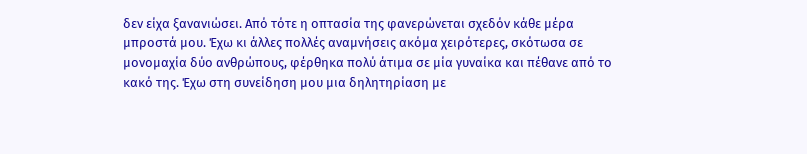δεν είχα ξανανιώσει. Από τότε η οπτασία της φανερώνεται σχεδόν κάθε μέρα μπροστά μου. Έχω κι άλλες πολλές αναμνήσεις ακόμα χειρότερες, σκότωσα σε μονομαχία δύο ανθρώπους, φέρθηκα πολύ άτιμα σε μία γυναίκα και πέθανε από το κακό της. Έχω στη συνείδηση μου μια δηλητηρίαση με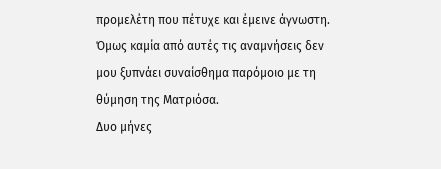προμελέτη που πέτυχε και έμεινε άγνωστη. Όμως καμία από αυτές τις αναμνήσεις δεν μου ξυπνάει συναίσθημα παρόμοιο με τη θύμηση της Ματριόσα.
Δυο μήνες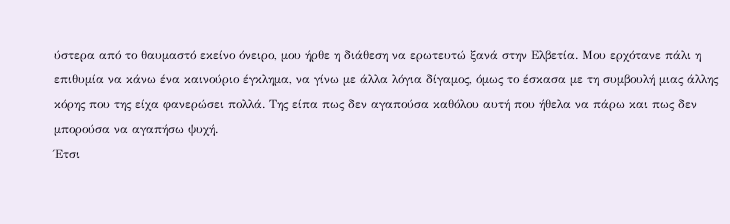ύστερα από το θαυμαστό εκείνο όνειρο, μου ήρθε η διάθεση να ερωτευτώ ξανά στην Ελβετία. Μου ερχότανε πάλι η επιθυμία να κάνω ένα καινούριο έγκλημα, να γίνω με άλλα λόγια δίγαμος, όμως το έσκασα με τη συμβουλή μιας άλλης κόρης που της είχα φανερώσει πολλά. Της είπα πως δεν αγαπούσα καθόλου αυτή που ήθελα να πάρω και πως δεν μπορούσα να αγαπήσω ψυχή.
Έτσι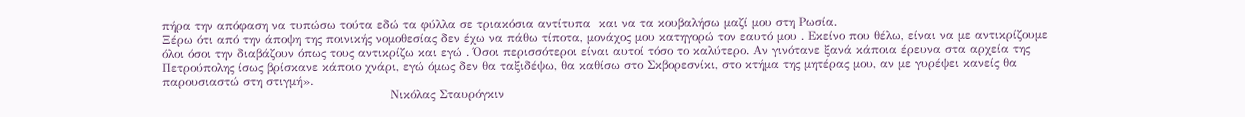πήρα την απόφαση να τυπώσω τούτα εδώ τα φύλλα σε τριακόσια αντίτυπα  και να τα κουβαλήσω μαζί μου στη Ρωσία.
Ξέρω ότι από την άποψη της ποινικής νομοθεσίας δεν έχω να πάθω τίποτα, μονάχος μου κατηγορώ τον εαυτό μου . Εκείνο που θέλω, είναι να με αντικρίζουμε όλοι όσοι την διαβάζουν όπως τους αντικρίζω και εγώ . Όσοι περισσότεροι είναι αυτοί τόσο το καλύτερο. Αν γινότανε ξανά κάποια έρευνα στα αρχεία της Πετρούπολης ίσως βρίσκανε κάποιο χνάρι, εγώ όμως δεν θα ταξιδέψω, θα καθίσω στο Σκβορεσνίκι, στο κτήμα της μητέρας μου, αν με γυρέψει κανείς θα παρουσιαστώ στη στιγμή».
                                                         Νικόλας Σταυρόγκιν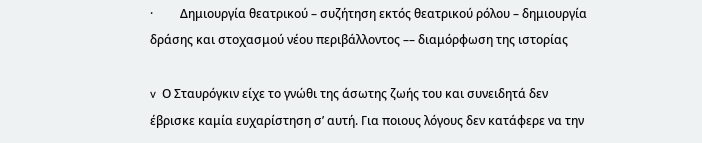·         Δημιουργία θεατρικού – συζήτηση εκτός θεατρικού ρόλου – δημιουργία δράσης και στοχασμού νέου περιβάλλοντος –– διαμόρφωση της ιστορίας

v  Ο Σταυρόγκιν είχε το γνώθι της άσωτης ζωής του και συνειδητά δεν έβρισκε καμία ευχαρίστηση σ’ αυτή. Για ποιους λόγους δεν κατάφερε να την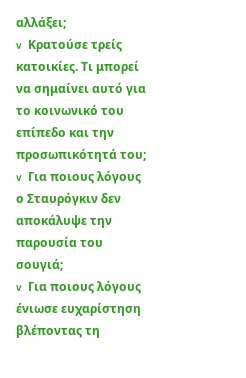αλλάξει;
v  Κρατούσε τρείς κατοικίες. Τι μπορεί να σημαίνει αυτό για το κοινωνικό του επίπεδο και την προσωπικότητά του;
v  Για ποιους λόγους ο Σταυρόγκιν δεν αποκάλυψε την παρουσία του σουγιά;
v  Για ποιους λόγους ένιωσε ευχαρίστηση βλέποντας τη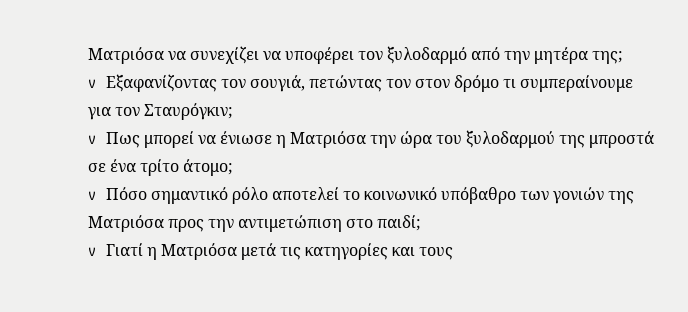Ματριόσα να συνεχίζει να υποφέρει τον ξυλοδαρμό από την μητέρα της;
v  Εξαφανίζοντας τον σουγιά, πετώντας τον στον δρόμο τι συμπεραίνουμε για τον Σταυρόγκιν;
v  Πως μπορεί να ένιωσε η Ματριόσα την ώρα του ξυλοδαρμού της μπροστά σε ένα τρίτο άτομο;
v  Πόσο σημαντικό ρόλο αποτελεί το κοινωνικό υπόβαθρο των γονιών της Ματριόσα προς την αντιμετώπιση στο παιδί;
v  Γιατί η Ματριόσα μετά τις κατηγορίες και τους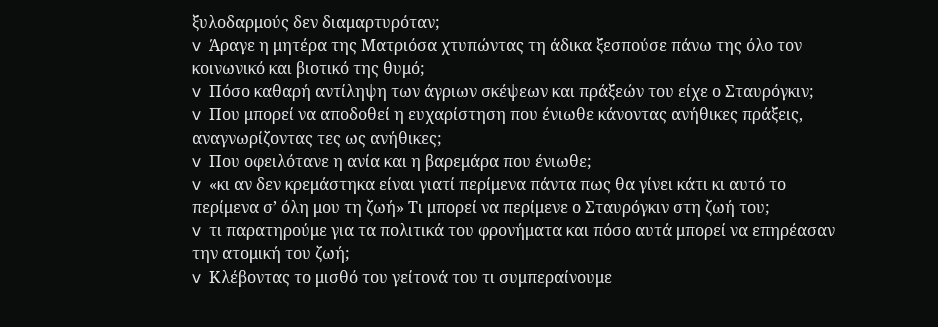ξυλοδαρμούς δεν διαμαρτυρόταν;
v  Άραγε η μητέρα της Ματριόσα χτυπώντας τη άδικα ξεσπούσε πάνω της όλο τον κοινωνικό και βιοτικό της θυμό;
v  Πόσο καθαρή αντίληψη των άγριων σκέψεων και πράξεών του είχε ο Σταυρόγκιν;
v  Που μπορεί να αποδοθεί η ευχαρίστηση που ένιωθε κάνοντας ανήθικες πράξεις, αναγνωρίζοντας τες ως ανήθικες;
v  Που οφειλότανε η ανία και η βαρεμάρα που ένιωθε;
v  «κι αν δεν κρεμάστηκα είναι γιατί περίμενα πάντα πως θα γίνει κάτι κι αυτό το περίμενα σ’ όλη μου τη ζωή» Τι μπορεί να περίμενε ο Σταυρόγκιν στη ζωή του;
v  τι παρατηρούμε για τα πολιτικά του φρονήματα και πόσο αυτά μπορεί να επηρέασαν την ατομική του ζωή;
v  Κλέβοντας το μισθό του γείτονά του τι συμπεραίνουμε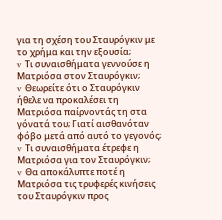για τη σχέση του Σταυρόγκιν με το χρήμα και την εξουσία;
v  Τι συναισθήματα γεννούσε η Ματριόσα στον Σταυρόγκιν;
v  Θεωρείτε ότι ο Σταυρόγκιν ήθελε να προκαλέσει τη Ματριόσα παίρνοντάς τη στα γόνατά του; Γιατί αισθανόταν φόβο μετά από αυτό το γεγονός;
v  Τι συναισθήματα έτρεφε η Ματριόσα για τον Σταυρόγκιν;
v  Θα αποκάλυπτε ποτέ η Ματριόσα τις τρυφερές κινήσεις του Σταυρόγκιν προς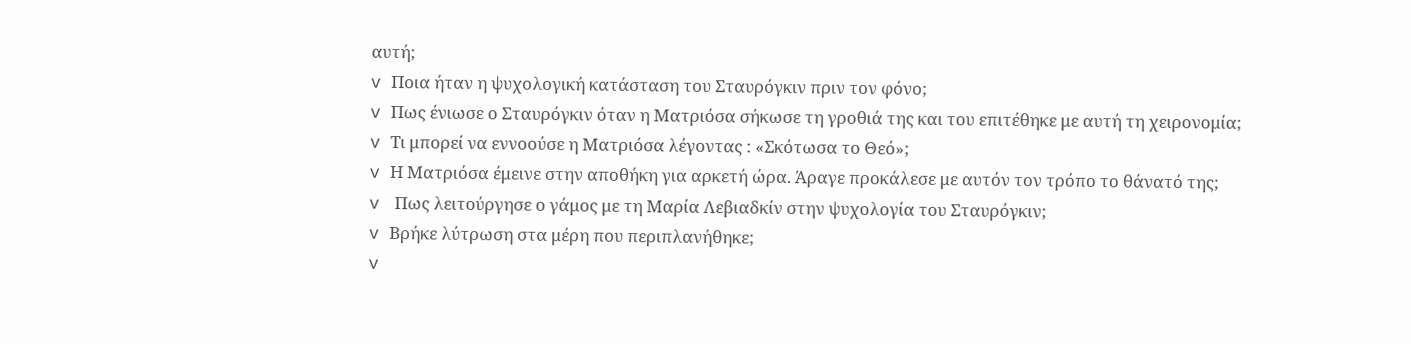αυτή;
v  Ποια ήταν η ψυχολογική κατάσταση του Σταυρόγκιν πριν τον φόνο;
v  Πως ένιωσε ο Σταυρόγκιν όταν η Ματριόσα σήκωσε τη γροθιά της και του επιτέθηκε με αυτή τη χειρονομία;
v  Τι μπορεί να εννοούσε η Ματριόσα λέγοντας : «Σκότωσα το Θεό»;
v  Η Ματριόσα έμεινε στην αποθήκη για αρκετή ώρα. Άραγε προκάλεσε με αυτόν τον τρόπο το θάνατό της;
v   Πως λειτούργησε ο γάμος με τη Μαρία Λεβιαδκίν στην ψυχολογία του Σταυρόγκιν;
v  Βρήκε λύτρωση στα μέρη που περιπλανήθηκε;
v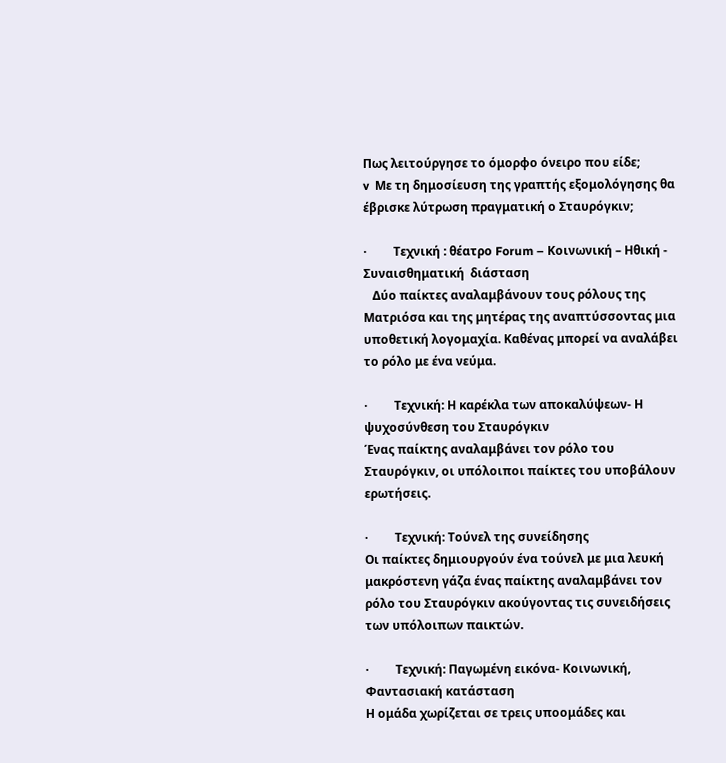Πως λειτούργησε το όμορφο όνειρο που είδε;
v  Με τη δημοσίευση της γραπτής εξομολόγησης θα έβρισκε λύτρωση πραγματική ο Σταυρόγκιν;

·         Τεχνική : θέατρο Forum – Κοινωνική – Ηθική - Συναισθηματική  διάσταση
   Δύο παίκτες αναλαμβάνουν τους ρόλους της Ματριόσα και της μητέρας της αναπτύσσοντας μια υποθετική λογομαχία. Καθένας μπορεί να αναλάβει το ρόλο με ένα νεύμα.

·         Τεχνική: Η καρέκλα των αποκαλύψεων- Η ψυχοσύνθεση του Σταυρόγκιν
Ένας παίκτης αναλαμβάνει τον ρόλο του Σταυρόγκιν, οι υπόλοιποι παίκτες του υποβάλουν ερωτήσεις.

·         Τεχνική: Τούνελ της συνείδησης
Οι παίκτες δημιουργούν ένα τούνελ με μια λευκή μακρόστενη γάζα ένας παίκτης αναλαμβάνει τον ρόλο του Σταυρόγκιν ακούγοντας τις συνειδήσεις των υπόλοιπων παικτών.

·         Τεχνική: Παγωμένη εικόνα- Κοινωνική, Φαντασιακή κατάσταση
Η ομάδα χωρίζεται σε τρεις υποομάδες και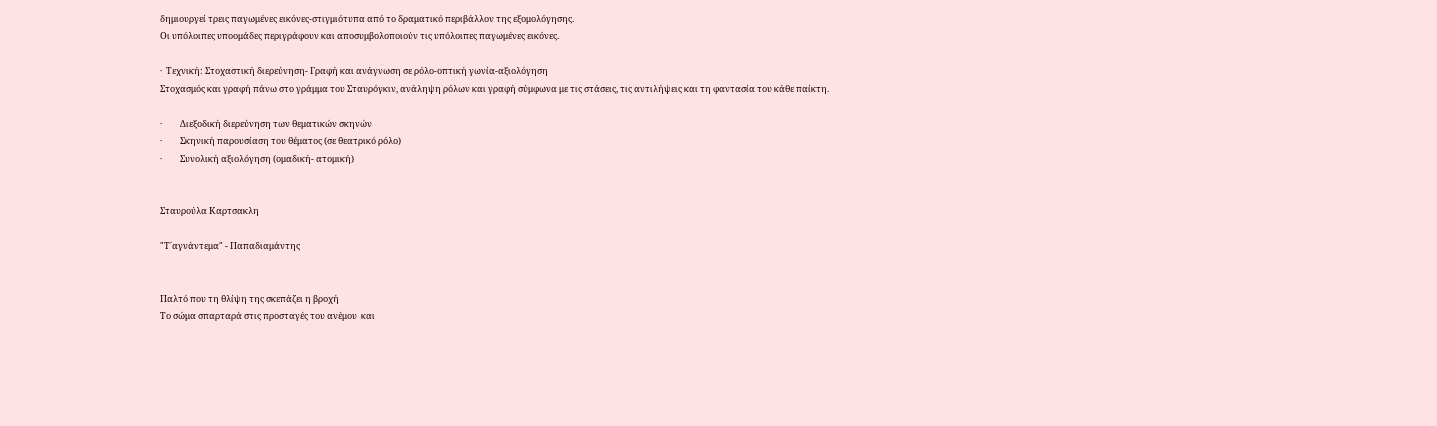δημιουργεί τρεις παγωμένες εικόνες-στιγμιότυπα από το δραματικό περιβάλλον της εξομολόγησης.
Οι υπόλοιπες υποομάδες περιγράφουν και αποσυμβολοποιούν τις υπόλοιπες παγωμένες εικόνες.

·  Τεχνική: Στοχαστική διερεύνηση- Γραφή και ανάγνωση σε ρόλο-οπτική γωνία-αξιολόγηση
Στοχασμός και γραφή πάνω στο γράμμα του Σταυρόγκιν, ανάληψη ρόλων και γραφή σύμφωνα με τις στάσεις, τις αντιλήψεις και τη φαντασία του κάθε παίκτη.

·         Διεξοδική διερεύνηση των θεματικών σκηνών
·         Σκηνική παρουσίαση του θέματος (σε θεατρικό ρόλο)
·         Συνολική αξιολόγηση (ομαδική- ατομική)


Σταυρούλα Καρτσακλη

"Τ΄αγνάντεμα" - Παπαδιαμάντης


Παλτό που τη θλίψη της σκεπάζει η βροχή
Το σώμα σπαρταρά στις προσταγές του ανέμου  και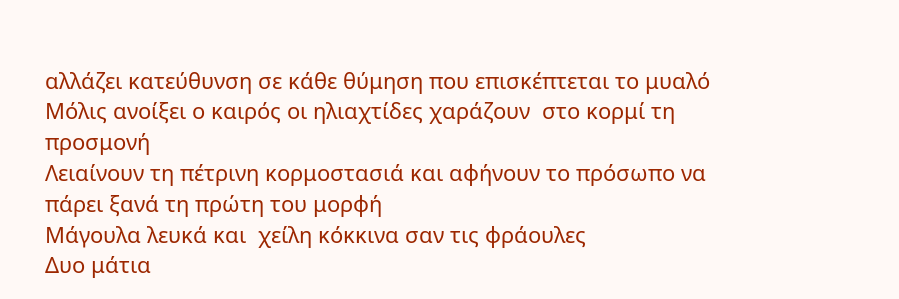αλλάζει κατεύθυνση σε κάθε θύμηση που επισκέπτεται το μυαλό
Μόλις ανοίξει ο καιρός οι ηλιαχτίδες χαράζουν  στο κορμί τη προσμονή
Λειαίνουν τη πέτρινη κορμοστασιά και αφήνουν το πρόσωπο να πάρει ξανά τη πρώτη του μορφή
Μάγουλα λευκά και  χείλη κόκκινα σαν τις φράουλες
Δυο μάτια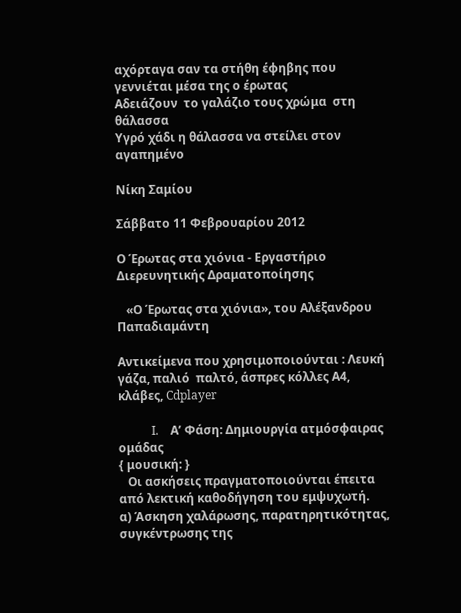αχόρταγα σαν τα στήθη έφηβης που γεννιέται μέσα της ο έρωτας
Αδειάζουν  το γαλάζιο τους χρώμα  στη  θάλασσα
Υγρό χάδι η θάλασσα να στείλει στον αγαπημένο

Νίκη Σαμίου

Σάββατο 11 Φεβρουαρίου 2012

Ο Έρωτας στα χιόνια - Εργαστήριο Διερευνητικής Δραματοποίησης

   «Ο Έρωτας στα χιόνια», του Αλέξανδρου Παπαδιαμάντη

Αντικείμενα που χρησιμοποιούνται : Λευκή γάζα, παλιό  παλτό, άσπρες κόλλες Α4, κλάβες, Cdplayer

           I.    Α’ Φάση: Δημιουργία ατμόσφαιρας ομάδας
{ μουσική: }
   Οι ασκήσεις πραγματοποιούνται έπειτα από λεκτική καθοδήγηση του εμψυχωτή.
α) Άσκηση χαλάρωσης, παρατηρητικότητας, συγκέντρωσης της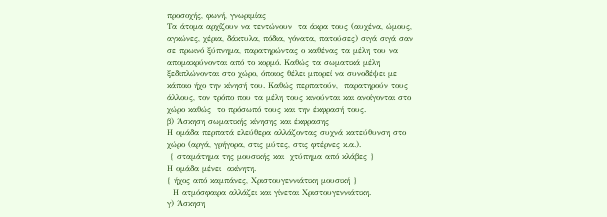προσοχής, φωνή, γνωριμίας
Τα άτομα αρχίζουν να τεντώνουν  τα άκρα τους (αυχένα, ώμους, αγκώνες, χέρια, δάκτυλα, πόδια, γόνατα, πατούσες) σιγά σιγά σαν σε πρωινό ξύπνημα, παρατηρώντας ο καθένας τα μέλη του να απομακρύνονται από το κορμό. Καθώς τα σωματικά μέλη   ξεδιπλώνονται στο χώρο, όποιος θέλει μπορεί να συνοδέψει με κάποιο ήχο την κίνησή του. Καθώς περπατούν,  παρατηρούν τους άλλους, τον τρόπο που τα μέλη τους κινούνται και ανοίγονται στο χώρο καθώς  το πρόσωπό τους και την έκφρασή τους.
β) Άσκηση σωματικής κίνησης και έκφρασης
Η ομάδα περπατά ελεύθερα αλλάζοντας συχνά κατεύθυνση στο χώρο (αργά, γρήγορα, στις μύτες, στις φτέρνες κ.α.).
 { σταμάτημα της μουσικής και  χτύπημα από κλάβες }
Η ομάδα μένει  ακίνητη.
{ ήχος από καμπάνες, Χριστουγεννιάτικη μουσική }
  Η ατμόσφαιρα αλλάζει και γίνεται Χριστουγεννιάτικη.
γ) Άσκηση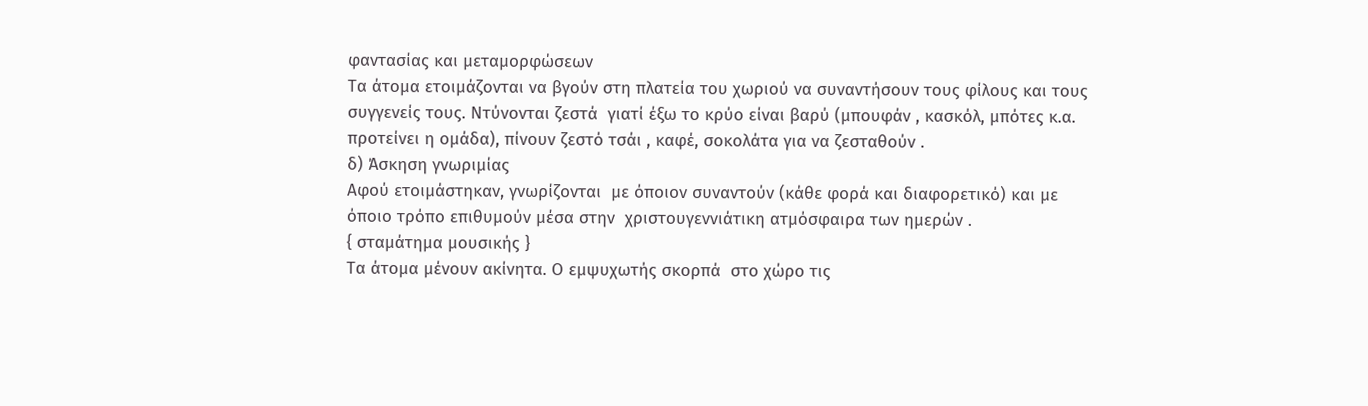φαντασίας και μεταμορφώσεων
Τα άτομα ετοιμάζονται να βγούν στη πλατεία του χωριού να συναντήσουν τους φίλους και τους συγγενείς τους. Ντύνονται ζεστά  γιατί έξω το κρύο είναι βαρύ (μπουφάν , κασκόλ, μπότες κ.α. προτείνει η ομάδα), πίνουν ζεστό τσάι , καφέ, σοκολάτα για να ζεσταθούν .
δ) Άσκηση γνωριμίας
Αφού ετοιμάστηκαν, γνωρίζονται  με όποιον συναντούν (κάθε φορά και διαφορετικό) και με όποιο τρόπο επιθυμούν μέσα στην  χριστουγεννιάτικη ατμόσφαιρα των ημερών .
{ σταμάτημα μουσικής }
Τα άτομα μένουν ακίνητα. Ο εμψυχωτής σκορπά  στο χώρο τις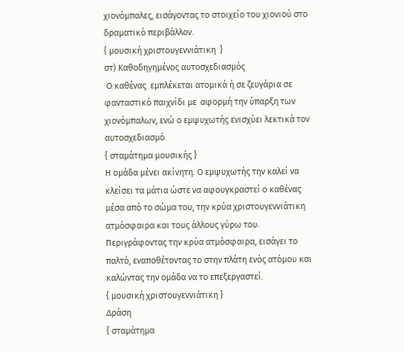χιονόμπαλες, εισάγοντας το στοιχείο του χιονιού στο δραματικό περιβάλλον.
{ μουσική χριστουγεννιάτικη  }
στ) Καθοδηγημένος αυτοσχεδιασμός
 Ο καθένας  εμπλέκεται ατομικά ή σε ζευγάρια σε φανταστικό παιχνίδι με  αφορμή την ύπαρξη των χιονόμπαλων, ενώ ο εμψυχωτής ενισχύει λεκτικά τον αυτοσχεδιασμό.
{ σταμάτημα μουσικής }
Η ομάδα μένει ακίνητη. Ο εμψυχωτής την καλεί να κλείσει τα μάτια ώστε να αφουγκραστεί ο καθένας μέσα από το σώμα του, την κρύα χριστουγεννιάτικη ατμόσφαιρα και τους άλλους γύρω του. Περιγράφοντας την κρύα ατμόσφαιρα, εισάγει το παλτό, εναποθέτοντας το στην πλάτη ενός ατόμου και καλώντας την ομάδα να το επεξεργαστεί.
{ μουσική χριστουγεννιάτικη }
Δράση
{ σταμάτημα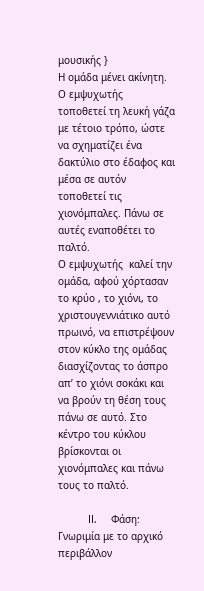μουσικής }
Η ομάδα μένει ακίνητη. Ο εμψυχωτής  τοποθετεί τη λευκή γάζα  με τέτοιο τρόπο, ώστε να σχηματίζει ένα δακτύλιο στο έδαφος και μέσα σε αυτόν τοποθετεί τις χιονόμπαλες. Πάνω σε αυτές εναποθέτει το παλτό.
Ο εμψυχωτής  καλεί την ομάδα, αφού χόρτασαν το κρύο , το χιόνι, το  χριστουγεννιάτικο αυτό πρωινό, να επιστρέψουν στον κύκλο της ομάδας  διασχίζοντας το άσπρο απ’ το χιόνι σοκάκι και να βρούν τη θέση τους πάνω σε αυτό. Στο κέντρο του κύκλου βρίσκονται οι χιονόμπαλες και πάνω τους το παλτό.

          II.     Φάση: Γνωριμία με το αρχικό περιβάλλον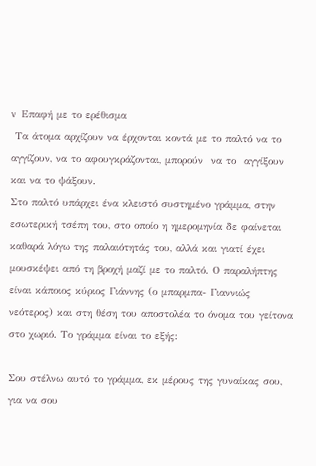v   Επαφή με το ερέθισμα
 Τα άτομα αρχίζουν να έρχονται κοντά με το παλτό να το αγγίζουν, να το αφουγκράζονται, μπορούν  να το  αγγίξουν και να το ψάξουν.
Στο παλτό υπάρχει ένα κλειστό συστημένο γράμμα, στην εσωτερική τσέπη του, στο οποίο η ημερομηνία δε φαίνεται καθαρά λόγω της παλαιότητάς του, αλλά και γιατί έχει μουσκέψει από τη βροχή μαζί με το παλτό. Ο παραλήπτης είναι κάποιος κύριος Γιάννης (ο μπαρμπα- Γιαννιώς νεότερος) και στη θέση του αποστολέα το όνομα του γείτονα στο χωριό. Το γράμμα είναι το εξής:

Σου στέλνω αυτό το γράμμα, εκ μέρους της γυναίκας σου, για να σου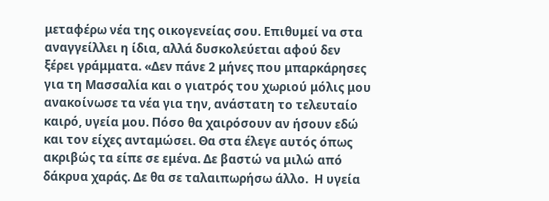μεταφέρω νέα της οικογενείας σου. Επιθυμεί να στα αναγγείλλει η ίδια, αλλά δυσκολεύεται αφού δεν ξέρει γράμματα. «Δεν πάνε 2 μήνες που μπαρκάρησες για τη Μασσαλία και ο γιατρός του χωριού μόλις μου ανακοίνωσε τα νέα για την, ανάστατη το τελευταίο καιρό, υγεία μου. Πόσο θα χαιρόσουν αν ήσουν εδώ και τον είχες ανταμώσει. Θα στα έλεγε αυτός όπως ακριβώς τα είπε σε εμένα. Δε βαστώ να μιλώ από  δάκρυα χαράς. Δε θα σε ταλαιπωρήσω άλλο.  Η υγεία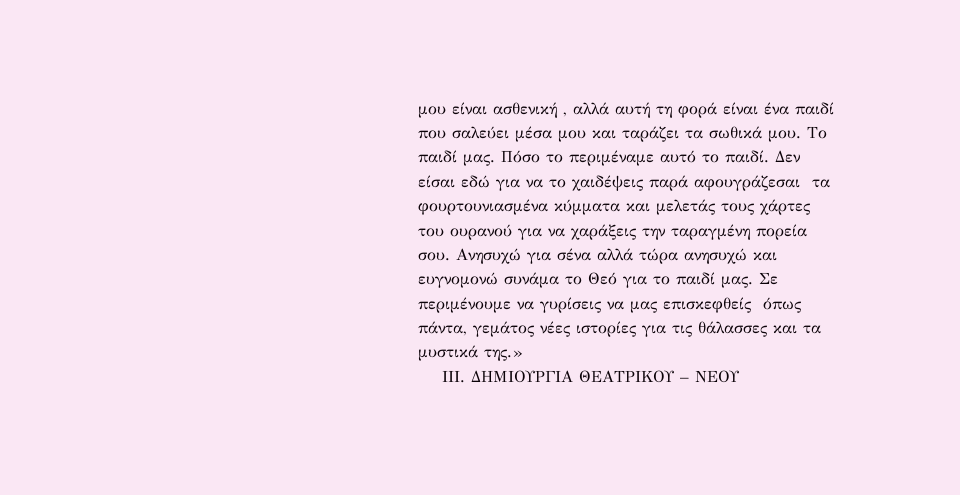μου είναι ασθενική , αλλά αυτή τη φορά είναι ένα παιδί που σαλεύει μέσα μου και ταράζει τα σωθικά μου. Το παιδί μας. Πόσο το περιμέναμε αυτό το παιδί. Δεν είσαι εδώ για να το χαιδέψεις παρά αφουγράζεσαι  τα φουρτουνιασμένα κύμματα και μελετάς τους χάρτες του ουρανού για να χαράξεις την ταραγμένη πορεία σου. Ανησυχώ για σένα αλλά τώρα ανησυχώ και ευγνομονώ συνάμα το Θεό για το παιδί μας. Σε περιμένουμε να γυρίσεις να μας επισκεφθείς  όπως πάντα, γεμάτος νέες ιστορίες για τις θάλασσες και τα μυστικά της.»
    ΙΙΙ. ΔΗΜΙΟΥΡΓΙΑ ΘΕΑΤΡΙΚΟΥ – ΝΕΟΥ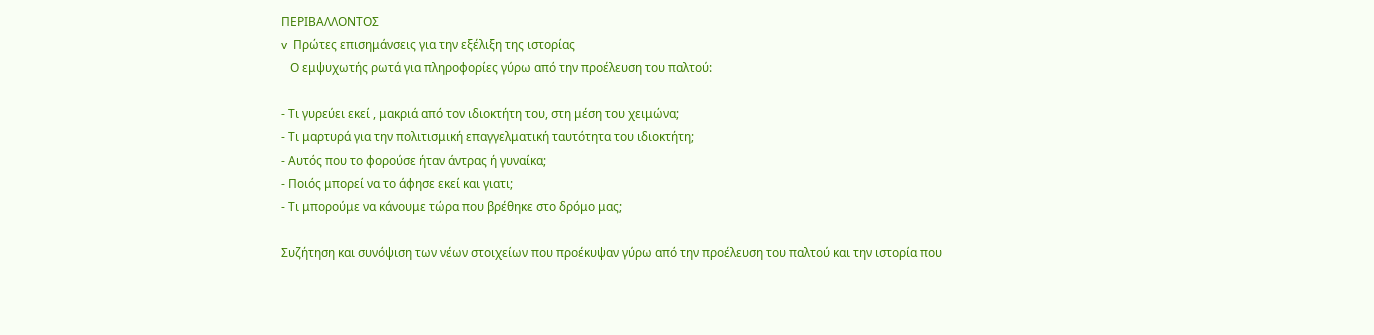ΠΕΡΙΒΑΛΛΟΝΤΟΣ
v  Πρώτες επισημάνσεις για την εξέλιξη της ιστορίας
   Ο εμψυχωτής ρωτά για πληροφορίες γύρω από την προέλευση του παλτού:

- Τι γυρεύει εκεί , μακριά από τον ιδιοκτήτη του, στη μέση του χειμώνα;
- Τι μαρτυρά για την πολιτισμική επαγγελματική ταυτότητα του ιδιοκτήτη;
- Αυτός που το φορούσε ήταν άντρας ή γυναίκα;
- Ποιός μπορεί να το άφησε εκεί και γιατι;
- Τι μπορούμε να κάνουμε τώρα που βρέθηκε στο δρόμο μας;

Συζήτηση και συνόψιση των νέων στοιχείων που προέκυψαν γύρω από την προέλευση του παλτού και την ιστορία που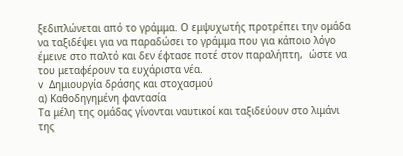ξεδιπλώνεται από το γράμμα. Ο εμψυχωτής προτρέπει την ομάδα να ταξιδέψει για να παραδώσει το γράμμα που για κάποιο λόγο έμεινε στο παλτό και δεν έφτασε ποτέ στον παραλήπτη,  ώστε να του μεταφέρουν τα ευχάριστα νέα.
v  Δημιουργία δράσης και στοχασμού
α) Καθοδηγημένη φαντασία
Τα μέλη της ομάδας γίνονται ναυτικοί και ταξιδεύουν στο λιμάνι της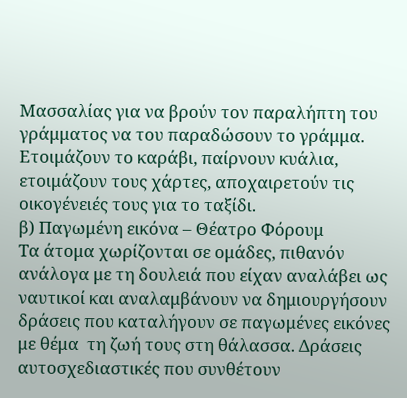Μασσαλίας για να βρούν τον παραλήπτη του γράμματος να του παραδώσουν το γράμμα. Ετοιμάζουν το καράβι, παίρνουν κυάλια, ετοιμάζουν τους χάρτες, αποχαιρετούν τις οικογένειές τους για το ταξίδι.
β) Παγωμένη εικόνα – Θέατρο Φόρουμ
Τα άτομα χωρίζονται σε ομάδες, πιθανόν ανάλογα με τη δουλειά που είχαν αναλάβει ως ναυτικοί και αναλαμβάνουν να δημιουργήσουν δράσεις που καταλήγουν σε παγωμένες εικόνες με θέμα  τη ζωή τους στη θάλασσα. Δράσεις αυτοσχεδιαστικές που συνθέτουν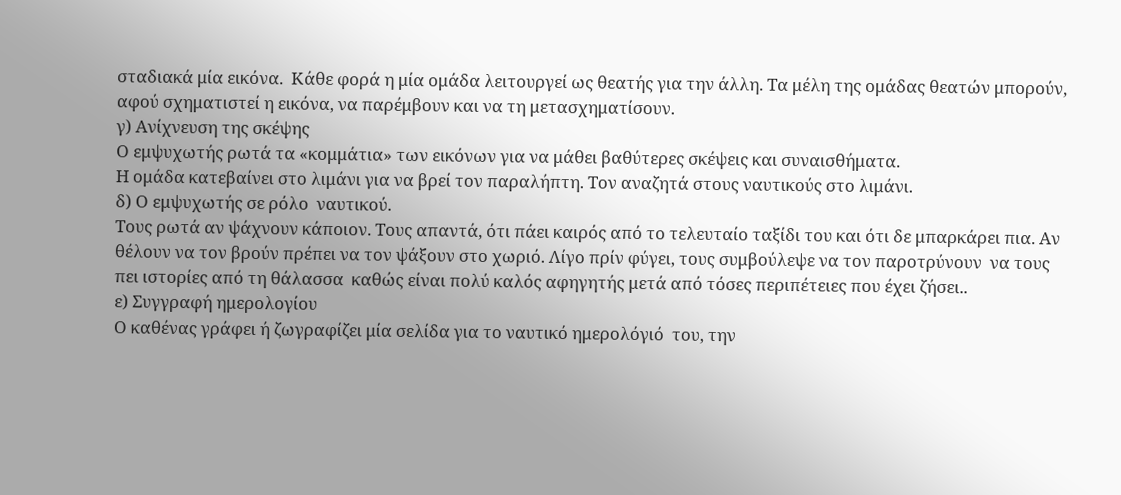σταδιακά μία εικόνα.  Κάθε φορά η μία ομάδα λειτουργεί ως θεατής για την άλλη. Τα μέλη της ομάδας θεατών μπορούν, αφού σχηματιστεί η εικόνα, να παρέμβουν και να τη μετασχηματίσουν.
γ) Ανίχνευση της σκέψης
Ο εμψυχωτής ρωτά τα «κομμάτια» των εικόνων για να μάθει βαθύτερες σκέψεις και συναισθήματα.
Η ομάδα κατεβαίνει στο λιμάνι για να βρεί τον παραλήπτη. Τον αναζητά στους ναυτικούς στο λιμάνι.
δ) Ο εμψυχωτής σε ρόλο  ναυτικού.
Τους ρωτά αν ψάχνουν κάποιον. Τους απαντά, ότι πάει καιρός από το τελευταίο ταξίδι του και ότι δε μπαρκάρει πια. Αν θέλουν να τον βρούν πρέπει να τον ψάξουν στο χωριό. Λίγο πρίν φύγει, τους συμβούλεψε να τον παροτρύνουν  να τους πει ιστορίες από τη θάλασσα  καθώς είναι πολύ καλός αφηγητής μετά από τόσες περιπέτειες που έχει ζήσει..
ε) Συγγραφή ημερολογίου
Ο καθένας γράφει ή ζωγραφίζει μία σελίδα για το ναυτικό ημερολόγιό  του, την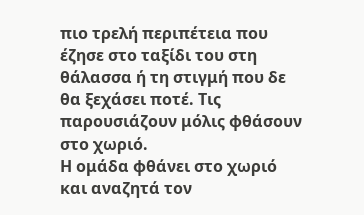πιο τρελή περιπέτεια που έζησε στο ταξίδι του στη θάλασσα ή τη στιγμή που δε θα ξεχάσει ποτέ. Τις παρουσιάζουν μόλις φθάσουν στο χωριό.
Η ομάδα φθάνει στο χωριό και αναζητά τον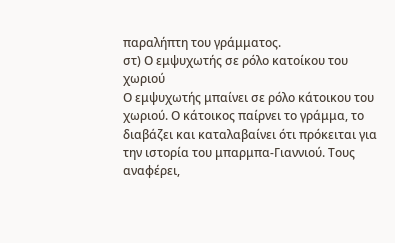παραλήπτη του γράμματος.
στ) Ο εμψυχωτής σε ρόλο κατοίκου του χωριού
Ο εμψυχωτής μπαίνει σε ρόλο κάτοικου του χωριού. Ο κάτοικος παίρνει το γράμμα, το διαβάζει και καταλαβαίνει ότι πρόκειται για την ιστορία του μπαρμπα-Γιαννιού. Τους αναφέρει,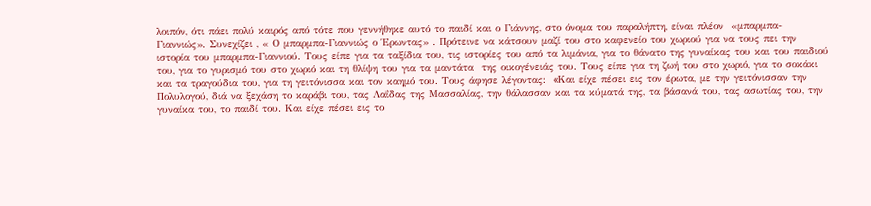λοιπόν, ότι πάει πολύ καιρός από τότε που γεννήθηκε αυτό το παιδί και ο Γιάννης, στο όνομα του παραλήπτη, είναι πλέον  «μπαρμπα-Γιαννιώς». Συνεχίζει , « Ο μπαρμπα-Γιαννιώς ο Έρωντας» . Πρότεινε να κάτσουν μαζί του στο καφενείο του χωριού για να τους πει την ιστορία του μπαρμπα-Γιαννιού. Τους είπε για τα ταξίδια του, τις ιστορίες του από τα λιμάνια, για το θάνατο της γυναίκας του και του παιδιού του, για το γυρισμό του στο χωριό και τη θλίψη του για τα μαντάτα  της οικογένειάς του. Τους είπε για τη ζωή του στο χωριό, για το σοκάκι και τα τραγούδια του, για τη γειτόνισσα και τον καημό του. Τους άφησε λέγοντας:  «Kαι είχε πέσει εις τον έρωτα, με την γειτόνισσαν την Πολυλογού, διά να ξεχάση το καράβι του, τας Λαΐδας της Mασσαλίας, την θάλασσαν και τα κύματά της, τα βάσανά του, τας ασωτίας του, την γυναίκα του, το παιδί του. Kαι είχε πέσει εις το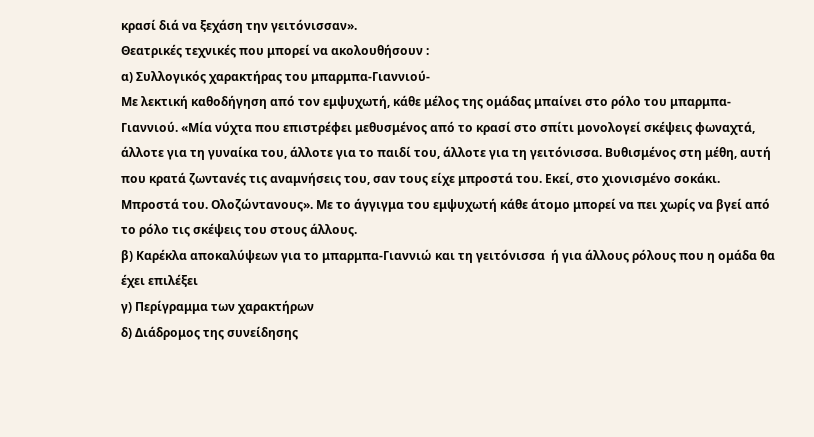κρασί διά να ξεχάση την γειτόνισσαν».
Θεατρικές τεχνικές που μπορεί να ακολουθήσουν :
α) Συλλογικός χαρακτήρας του μπαρμπα-Γιαννιού-
Με λεκτική καθοδήγηση από τον εμψυχωτή, κάθε μέλος της ομάδας μπαίνει στο ρόλο του μπαρμπα-Γιαννιού. «Μία νύχτα που επιστρέφει μεθυσμένος από το κρασί στο σπίτι μονολογεί σκέψεις φωναχτά, άλλοτε για τη γυναίκα του, άλλοτε για το παιδί του, άλλοτε για τη γειτόνισσα. Βυθισμένος στη μέθη, αυτή που κρατά ζωντανές τις αναμνήσεις του, σαν τους είχε μπροστά του. Εκεί, στο χιονισμένο σοκάκι. Μπροστά του. Ολοζώντανους». Με το άγγιγμα του εμψυχωτή κάθε άτομο μπορεί να πει χωρίς να βγεί από το ρόλο τις σκέψεις του στους άλλους.
β) Καρέκλα αποκαλύψεων για το μπαρμπα-Γιαννιώ και τη γειτόνισσα  ή για άλλους ρόλους που η ομάδα θα έχει επιλέξει
γ) Περίγραμμα των χαρακτήρων
δ) Διάδρομος της συνείδησης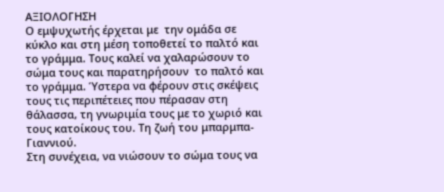ΑΞΙΟΛΟΓΗΣΗ
Ο εμψυχωτής έρχεται με  την ομάδα σε κύκλο και στη μέση τοποθετεί το παλτό και το γράμμα. Τους καλεί να χαλαρώσουν το σώμα τους και παρατηρήσουν  το παλτό και το γράμμα. Ύστερα να φέρουν στις σκέψεις τους τις περιπέτειες που πέρασαν στη θάλασσα, τη γνωριμία τους με το χωριό και τους κατοίκους του. Τη ζωή του μπαρμπα-Γιαννιού.
Στη συνέχεια, να νιώσουν το σώμα τους να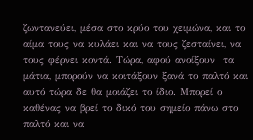ζωντανεύει, μέσα στο κρύο του χειμώνα, και το αίμα τους να κυλάει και να τους ζεσταίνει, να τους φέρνει κοντά. Τώρα, αφού ανοίξουν  τα μάτια, μπορούν να κοιτάξουν ξανά το παλτό και αυτό τώρα δε θα μοιάζει το ίδιο. Μπορεί ο καθένας να βρεί το δικό του σημείο πάνω στο παλτό και να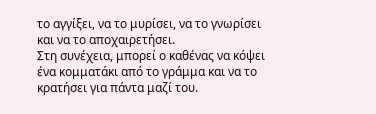το αγγίξει, να το μυρίσει, να το γνωρίσει και να το αποχαιρετήσει.
Στη συνέχεια, μπορεί ο καθένας να κόψει ένα κομματάκι από το γράμμα και να το κρατήσει για πάντα μαζί του.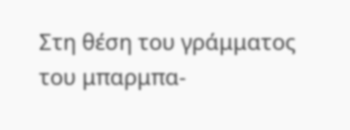Στη θέση του γράμματος του μπαρμπα-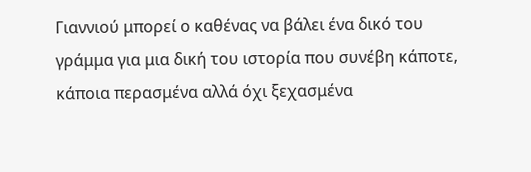Γιαννιού μπορεί ο καθένας να βάλει ένα δικό του γράμμα για μια δική του ιστορία που συνέβη κάποτε, κάποια περασμένα αλλά όχι ξεχασμένα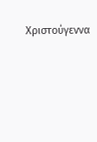Χριστούγεννα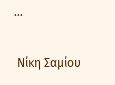…

 Νίκη Σαμίου